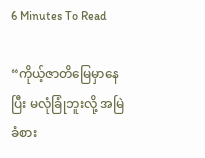6 Minutes To Read

“ကိုယ့်ဇာတိမြေမှာနေပြီး မလုံခြုံဘူးလို့ အမြဲခံစား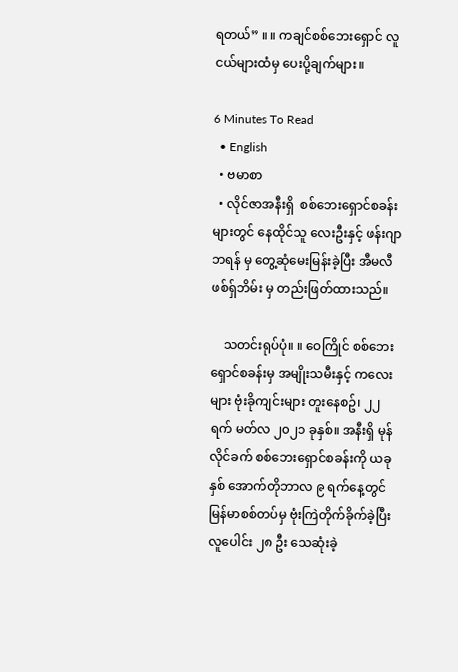ရတယ်” ။ ။ ကချင်စစ်ဘေးရှောင် လူငယ်များထံမှ ပေးပို့ချက်များ။

6 Minutes To Read
  • English
  • ဗမာစာ
  • လိုင်ဇာအနီးရှိ  စစ်ဘေးရှောင်စခန်းများတွင် နေထိုင်သူ လေးဦးနှင့် ဖန်းဂျာဘရန် မှ တွေ့ဆုံမေးမြန်းခဲ့ပြီး အီမလီဖစ်ရှ်ဘိမ်း မှ တည်းဖြတ်ထားသည်။

    သတင်းရုပ်ပုံ။ ။ ဝေကြိုင် စစ်ဘေးရှောင်စခန်းမှ အမျိုးသမီးနှင့် ကလေးများ ဗုံးခိုကျင်းများ တူးနေစဥ်၊ ၂၂ ရက် မတ်လ ၂၀၂၁ ခုနှစ်။ အနီးရှိ မုန်လိုင်ခက် စစ်ဘေးရှောင်စခန်းကို ယခုနှစ်‌ အောက်တိုဘာလ ၉ ရက်နေ့တွင် မြန်မာစစ်တပ်မှ ဗုံးကြဲတိုက်ခိုက်ခဲ့ပြီး လူပေါင်း ၂၈ ဦး သေဆုံးခဲ့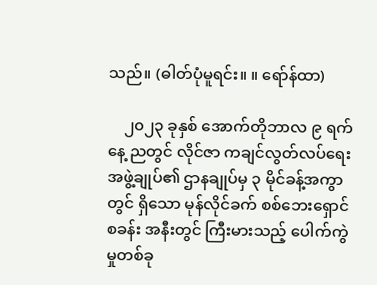သည်။ (ဓါတ်ပုံမူရင်း။ ။ ‌ရော်န်ထာ)

    ၂၀၂၃ ခုနှစ် အောက်တိုဘာလ ၉ ရက်နေ့ ညတွင် လိုင်ဇာ ကချင်လွတ်လပ်ရေးအဖွဲ့ချုပ်၏ ဌာနချုပ်မှ ၃ မိုင်ခန့်အကွာတွင် ရှိသော မုန်လိုင်ခက် စစ်ဘေးရှောင်စခန်း အနီးတွင် ကြီးမားသည့် ပေါက်ကွဲမှုတစ်ခု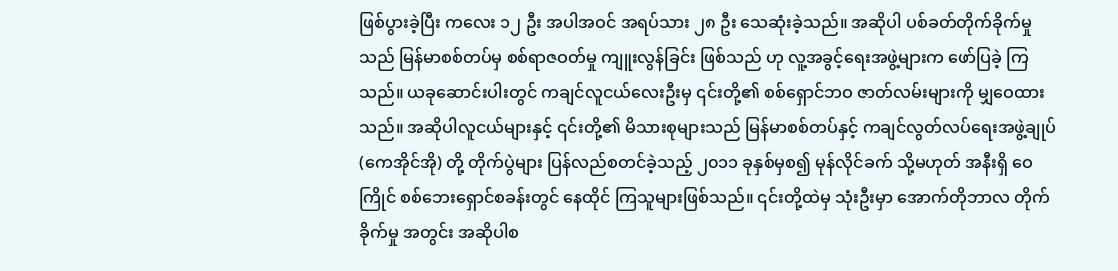ဖြစ်ပွားခဲ့ပြီး ကလေး ၁၂ ဦး အပါအဝင် အရပ်သား ၂၈ ဦး သေဆုံးခဲ့သည်။ အဆိုပါ ပစ်ခတ်တိုက်ခိုက်မှုသည် မြန်မာစစ်တပ်မှ စစ်ရာဇဝတ်မှု ကျူးလွန်ခြင်း ဖြစ်သည် ဟု လူ့အခွင့်ရေးအဖွဲ့များက ဖော်ပြခဲ့ ကြသည်။ ယခုဆောင်းပါးတွင် ကချင်လူငယ်လေးဦးမှ ၎င်းတို့၏ စစ်ရှောင်ဘဝ ဇာတ်လမ်းများကို မျှဝေထားသည်။ အဆိုပါလူငယ်များနှင့် ၎င်းတို့၏ မိသားစုများသည် မြန်မာစစ်တပ်နှင့် ကချင်လွတ်လပ်ရေးအဖွဲ့ချုပ် (ကေအိုင်အို) တို့ တိုက်ပွဲများ ပြန်လည်စတင်ခဲ့သည့် ၂၀၁၁ ခုနှစ်မှစ၍ မုန်လိုင်ခက် သို့မဟုတ် အနီးရှိ ဝေကြိုင် စစ်ဘေးရှောင်စခန်းတွင် နေထိုင် ကြသူများဖြစ်သည်။ ၎င်းတို့ထဲမှ သုံးဦးမှာ အောက်တိုဘာလ တိုက်ခိုက်မှု အတွင်း အဆိုပါစ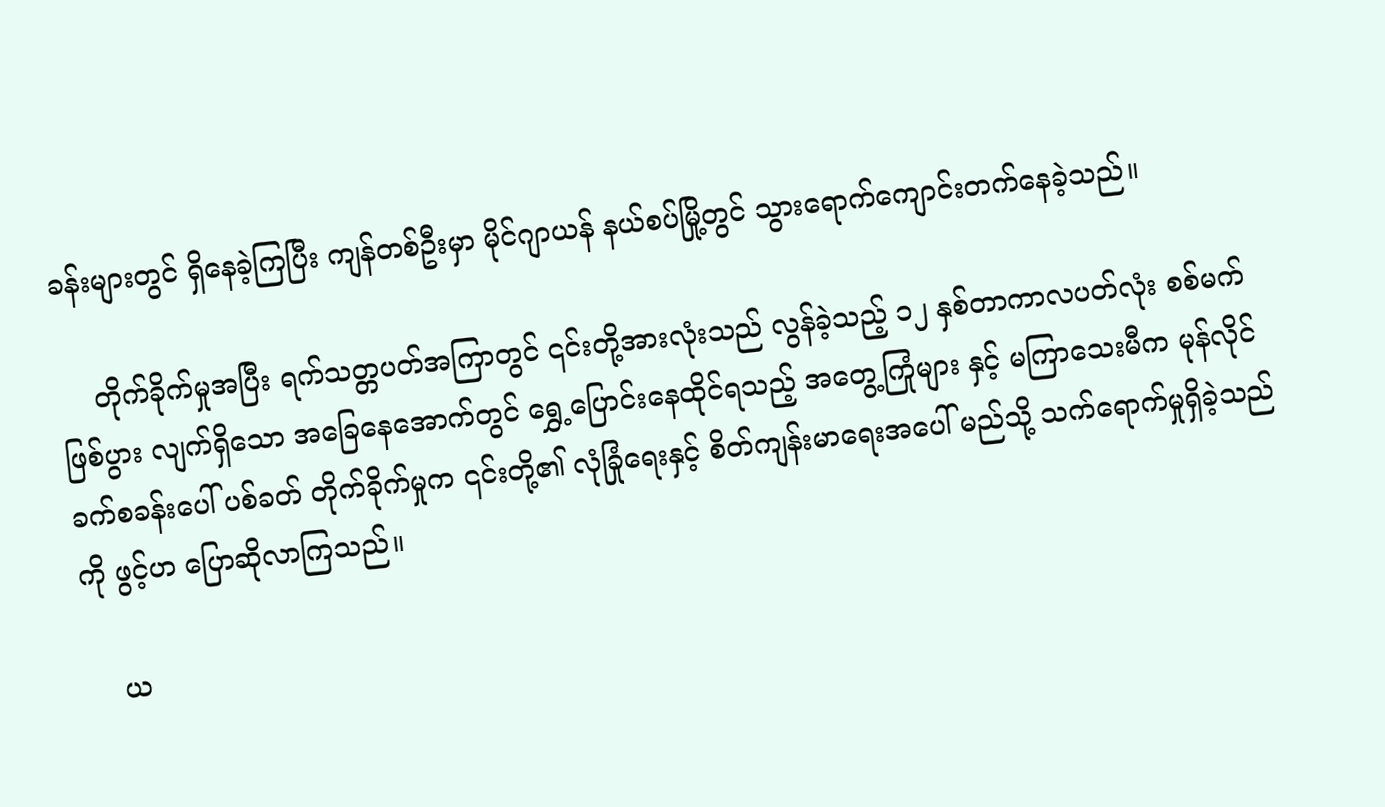ခန်းများတွင် ရှိနေခဲ့ကြပြီး ကျန်တစ်ဦးမှာ မိုင်ဂျာယန် နယ်စပ်မြို့တွင် သွားရောက်ကျောင်းတက်နေခဲ့သည်။

    တိုက်ခိုက်မှုအပြီး ရက်သတ္တပတ်အကြာတွင် ၎င်းတို့အားလုံးသည် လွန်ခဲ့သည့် ၁၂ နှစ်တာကာလပတ်လုံး စစ်မက်ဖြစ်ပွား လျက်ရှိသော အခြေနေအောက်တွင် ရွှေ့ပြောင်းနေထိုင်ရသည့် အတွေ့ကြုံများ နှင့် မကြာသေးမီက မုန်လိုင်ခက်စခန်းပေါ် ပစ်ခတ် တိုက်ခိုက်မှုက ၎င်းတို့၏ လုံခြုံရေးနှင့် စိတ်ကျန်းမာရေးအပေါ် မည်သို့ သက်ရောက်မှုရှိခဲ့သည်ကို ဖွင့်ဟ ပြောဆိုလာကြသည်။

    ယ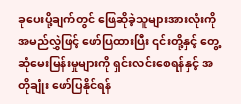ခုပေးပို့ချက်တွင် ဖြေဆိုခဲ့သူများအားလုံးကို အမည်လွှဲဖြင့် ဖော်ပြထားပြီး ၎င်းတို့နှင့် တွေ့ဆုံမေးမြန်းမှုများကို ရှင်းလင်းစေရန်နှင့် အတိုချုံး ဖော်ပြနိုင်ရန်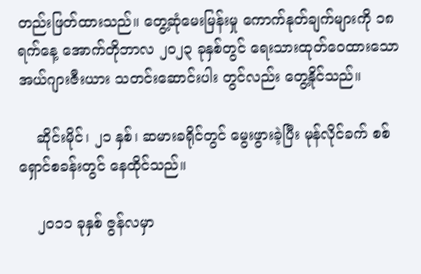တည်းဖြတ်ထားသည်။ တွေ့ဆုံမေးမြန်းမှု ကောက်နုတ်ချက်များကို ၁၈ ရက်နေ့ အောက်တိုဘာလ ၂၀၂၃ ခုနှစ်တွင် ရေးသားထုတ်ဝေထားသော အယ်ဂျားဇီးယား သတင်းဆောင်းပါး တွင်လည်း တွေ့နိုင်သည်။

    ဆိုင်းမိုင်၊ ၂၁ နှစ်၊ ဆမားခရိုင်တွင် မွေးဖွားခဲ့ပြီး မုန်လိုင်ခက် စစ်ရှောင်စခန်းတွင် နေထိုင်သည်။

    ၂၀၁၁ ခုနှစ် ဇွန်လမှာ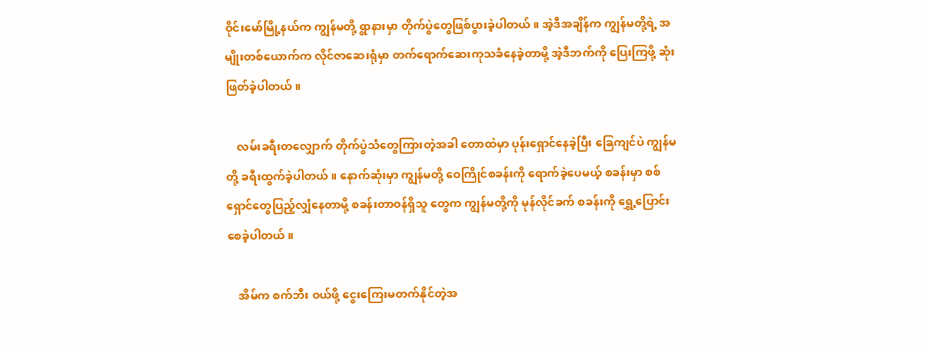ဝိုင်းမော်မြို့နယ်က ကျွန်မတို့ ရွာနားမှာ တိုက်ပွဲတွေဖြစ်ပွားခဲ့ပါတယ်။ အဲ့ဒီအချိန်က ကျွန်မတို့ရဲ့ အမျိုးတစ်ယောက်က လိုင်ဇာဆေးရုံမှာ တက်ရောက်ဆေးကုသခံနေခဲ့တာမို့ အဲ့ဒီဘက်ကို ပြေးကြဖို့ ဆုံးဖြတ်ခဲ့ပါတယ်။

    လမ်းခရီးတလျှောက် တိုက်ပွဲသံတွေကြားတဲ့အခါ တောထဲမှာ ပုန်းရှောင်နေခဲ့ပြီး ခြေကျင်ပဲ ကျွန်မတို့ ခရီးထွက်ခဲ့ပါတယ်။ နောက်ဆုံးမှာ ကျွန်မတို့ ဝေကြိုင်စခန်းကို ရောက်ခဲ့ပေမယ့် စခန်းမှာ စစ်ရှောင်တွေပြည့်လျှံနေတာမို့ စခန်းတာဝန်ရှိသူ တွေက ကျွန်မတို့ကို မုန်လိုင်ခက် စခန်းကို ရွှေ့ပြောင်းစေခဲ့ပါတယ်။

    အိမ်က စက်ဘီး ဝယ်ဖို့ ငွေးကြေးမတက်နိုင်တဲ့အ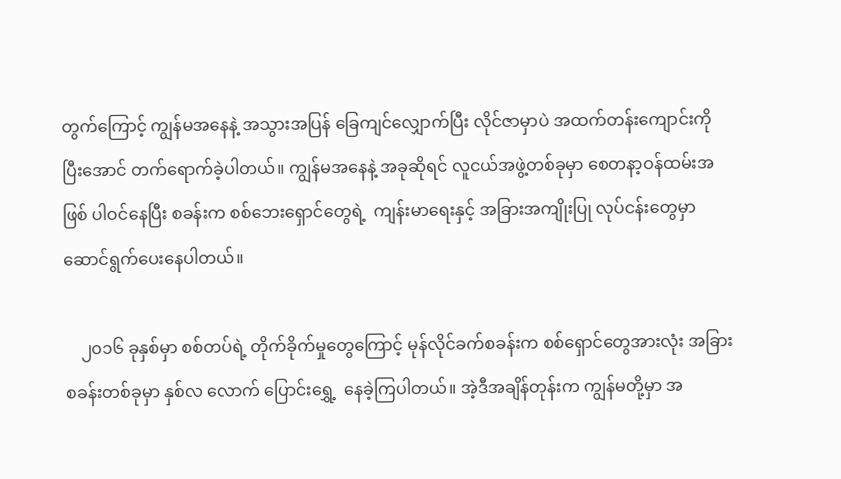တွက်ကြောင့် ကျွန်မအနေနဲ့ အသွားအပြန် ခြေကျင်လျှောက်ပြီး လိုင်ဇာမှာပဲ အထက်တန်းကျောင်းကို ပြီးအောင် တက်ရောက်ခဲ့ပါတယ်။ ကျွန်မအနေနဲ့ အခုဆိုရင် လူငယ်အဖွဲ့တစ်ခုမှာ စေတနာ့ဝန်ထမ်းအဖြစ် ပါဝင်နေပြီး စခန်းက စစ်ဘေးရှောင်တွေရဲ့  ကျန်းမာရေးနှင့် အခြားအကျိုးပြု လုပ်ငန်းတွေမှာ ဆောင်ရွက်ပေးနေပါတယ်။

    ၂၀၁၆ ခုနှစ်မှာ စစ်တပ်ရဲ့ တိုက်ခိုက်မှုတွေကြောင့် မုန်လိုင်ခက်စခန်းက စစ်ရှောင်တွေအားလုံး အခြားစခန်းတစ်ခုမှာ နှစ်လ လောက် ပြောင်းရွှေ့  နေခဲ့ကြပါတယ်။ အဲ့ဒီအချိန်တုန်းက ကျွန်မတို့မှာ အ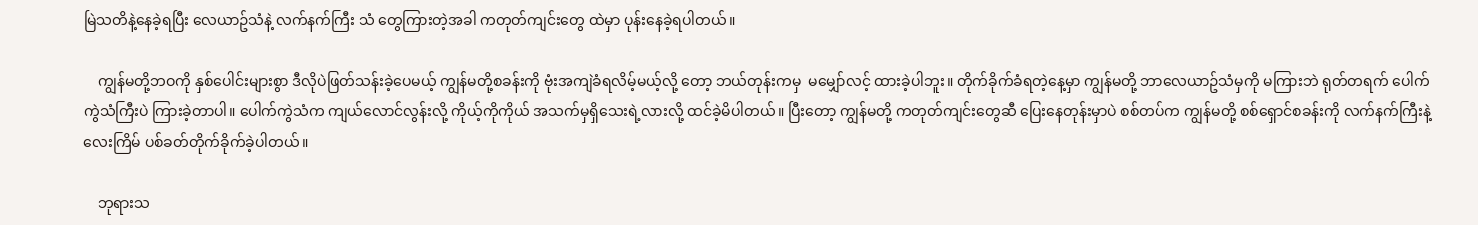မြဲသတိနဲ့နေခဲ့ရပြီး လေယာဥ်သံနဲ့ လက်နက်ကြီး သံ တွေကြားတဲ့အခါ ကတုတ်ကျင်းတွေ ထဲမှာ ပုန်းနေခဲ့ရပါတယ်။

    ကျွန်မတို့ဘဝကို နှစ်ပေါင်းများစွာ ဒီလိုပဲဖြတ်သန်းခဲ့ပေမယ့် ကျွန်မတို့စခန်းကို ဗုံးအကျဲခံရလိမ့်မယ့်လို့ တော့ ဘယ်တုန်းကမှ  မမျှော်လင့် ထားခဲ့ပါဘူး။ တိုက်ခိုက်ခံရတဲ့နေ့မှာ ကျွန်မတို့ ဘာလေယာဥ်သံမှကို မကြားဘဲ ရုတ်တရက် ပေါက်ကွဲသံကြီးပဲ ကြားခဲ့တာပါ။ ပေါက်ကွဲသံက ကျယ်လောင်လွန်းလို့ ကိုယ့်ကိုကိုယ် အသက်မှရှိသေးရဲ့လားလို့ ထင်ခဲ့မိပါတယ်။ ပြီးတော့ ကျွန်မတို့ ကတုတ်ကျင်းတွေဆီ ပြေးနေတုန်းမှာပဲ စစ်တပ်က ကျွန်မတို့ စစ်ရှောင်စခန်းကို လက်နက်ကြီးနဲ့ လေးကြိမ် ပစ်ခတ်တိုက်ခိုက်ခဲ့ပါတယ်။

    ဘုရားသ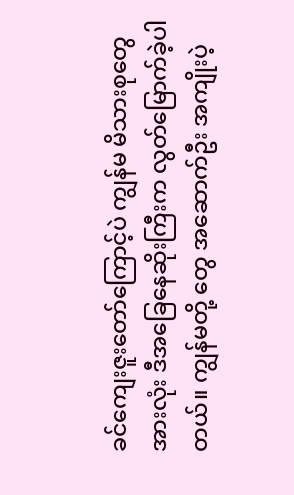ခင်ကျေးဇူးတော်ကြောင့်ပဲ ကျွန်မ မိသားစုတွေအားလုံး ဒီအခြေနေဆိုးကြီးက လွတ်မြောက်ခဲ့ပါတယ်။ ကျွန်မတို့ တွေ အဆောက်ဦး အကျိုးပဲ့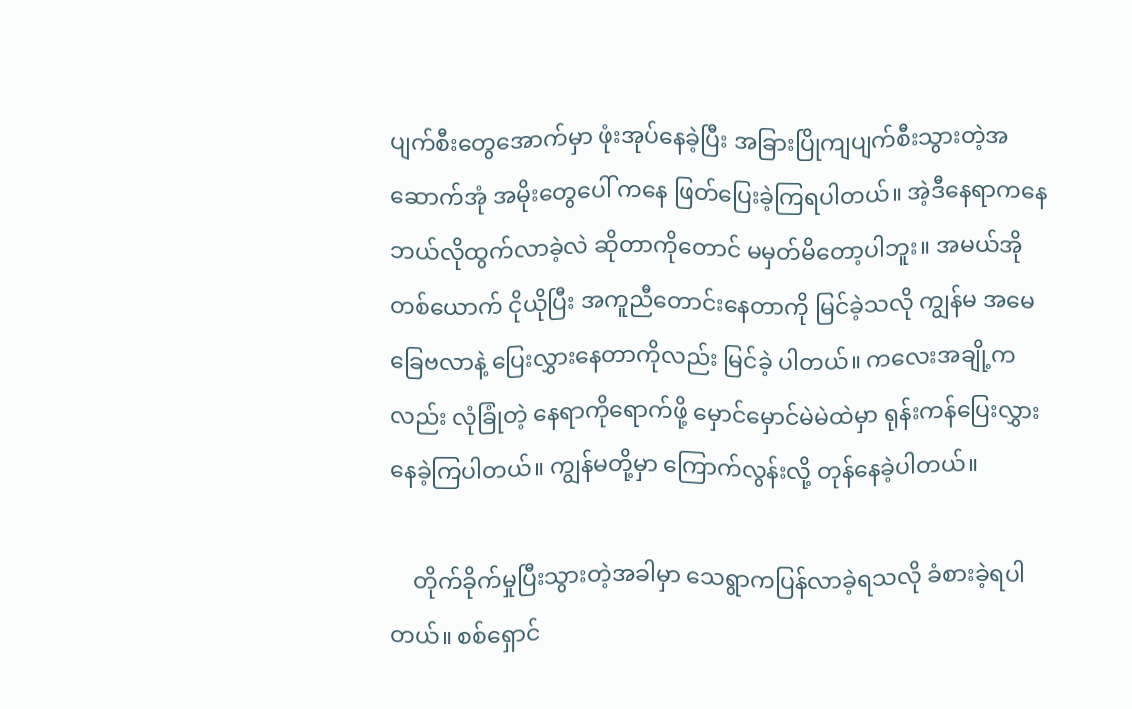ပျက်စီးတွေအောက်မှာ ဖုံးအုပ်နေခဲ့ပြီး အခြားပြိုကျပျက်စီးသွားတဲ့အဆောက်အုံ အမိုးတွေပေါ် ကနေ ဖြတ်ပြေးခဲ့ကြရပါတယ်။ အဲ့ဒီနေရာကနေ ဘယ်လိုထွက်လာခဲ့လဲ ဆိုတာကိုတောင် မမှတ်မိတော့ပါဘူး။ အမယ်အို တစ်ယောက် ငိုယိုပြီး အကူညီတောင်းနေတာကို မြင်ခဲ့သလို ကျွန်မ အမေ ခြေဗလာနဲ့ ပြေးလွှားနေတာကိုလည်း မြင်ခဲ့ ပါတယ်။ ကလေးအချို့ကလည်း လုံခြုံတဲ့ နေရာကိုရောက်ဖို့ မှောင်မှောင်မဲမဲထဲမှာ ရုန်းကန်ပြေးလွှားနေခဲ့ကြပါတယ်။ ကျွန်မတို့မှာ ကြောက်လွန်းလို့ တုန်နေခဲ့ပါတယ်။

    တိုက်ခိုက်မှုပြီးသွားတဲ့အခါမှာ သေရွာကပြန်လာခဲ့ရသလို ခံစားခဲ့ရပါတယ်။ စစ်ရှောင်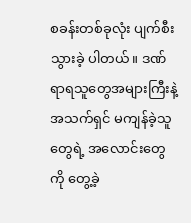စခန်းတစ်ခုလုံး ပျက်စီးသွားခဲ့ ပါတယ်။ ဒဏ်ရာရသူတွေအများကြီးနဲ့ အသက်ရှင် မကျန်ခဲ့သူတွေရဲ့ အလောင်းတွေကို တွေ့ခဲ့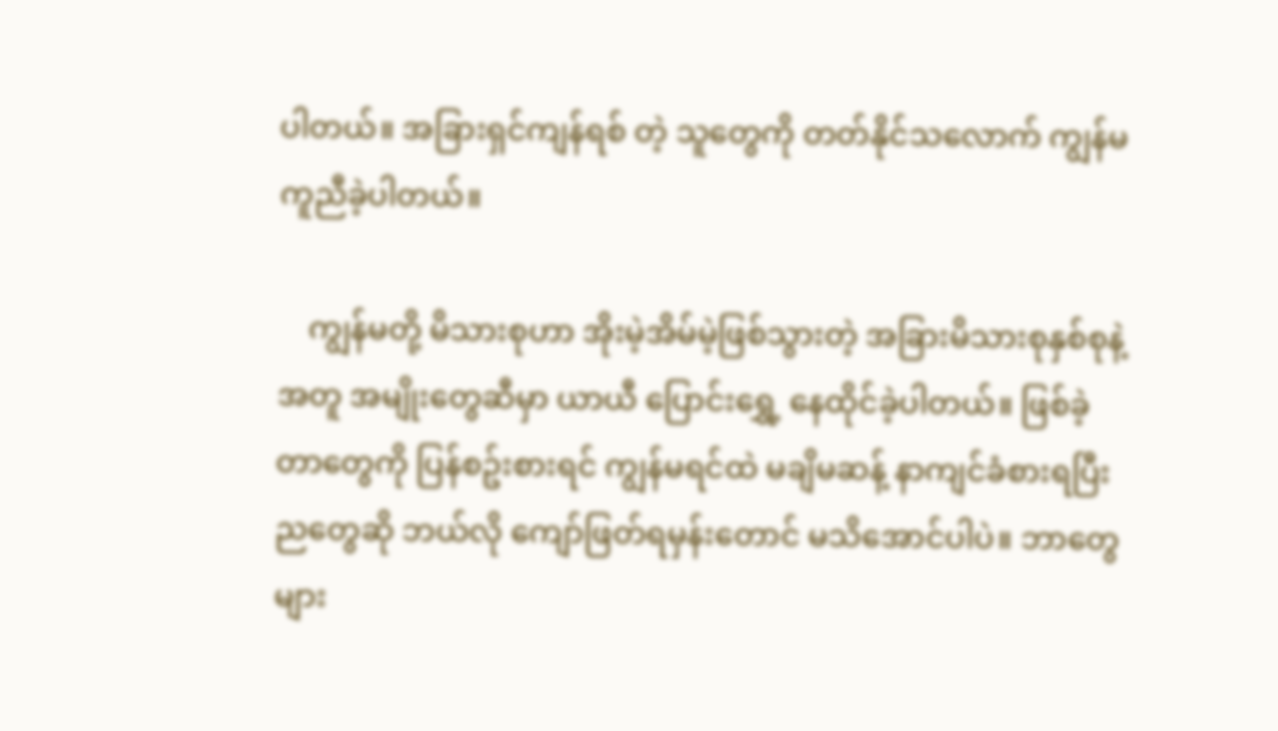ပါတယ်။ အခြားရှင်ကျန်ရစ် တဲ့ သူတွေကို တတ်နိုင်သလောက် ကျွန်မကူညီခဲ့ပါတယ်။

    ကျွန်မတို့ မိသားစုဟာ အိုးမဲ့အိမ်မဲ့ဖြစ်သွားတဲ့ အခြားမိသားစုနှစ်စုနဲ့ အတူ အမျိုးတွေဆီမှာ ယာယီ ပြောင်းရွှေ့ နေထိုင်ခဲ့ပါတယ်။ ဖြစ်ခဲ့တာတွေကို ပြန်စဥ်းစားရင် ကျွန်မရင်ထဲ မချိမဆန့် နာကျင်ခံစားရပြီး ညတွေဆို ဘယ်လို ကျော်ဖြတ်ရမှန်းတောင် မသိအောင်ပါပဲ။ ဘာတွေများ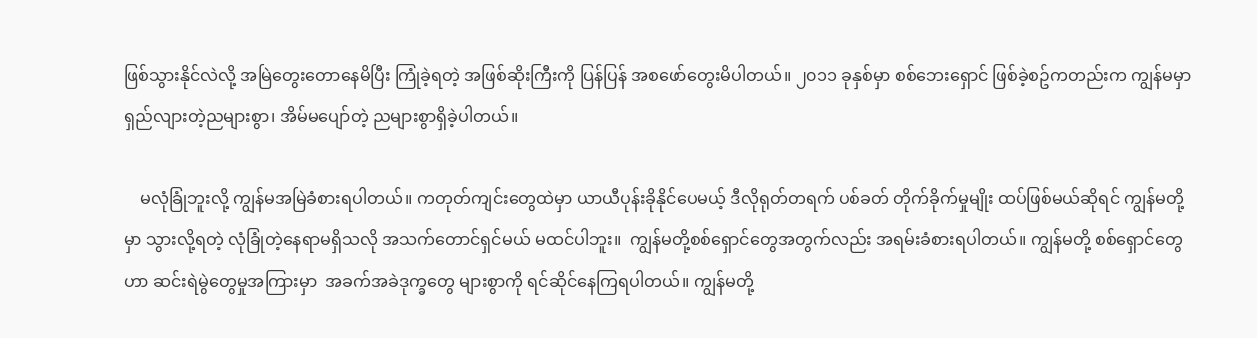ဖြစ်သွားနိုင်လဲလို့ အမြဲတွေးတောနေမိပြီး ကြုံခဲ့ရတဲ့ အဖြစ်ဆိုးကြီးကို ပြန်ပြန် အစဖော်တွေးမိပါတယ်။ ၂၀၁၁ ခုနှစ်မှာ စစ်ဘေးရှောင် ဖြစ်ခဲ့စဥ်ကတည်းက ကျွန်မမှာ ရှည်လျားတဲ့ညများစွာ၊ အိမ်မပျော်တဲ့ ညများစွာရှိခဲ့ပါတယ်။

    မလုံခြုံဘူးလို့ ကျွန်မအမြဲခံစားရပါတယ်။ ကတုတ်ကျင်းတွေထဲမှာ ယာယီပုန်းခိုနိုင်ပေမယ့် ဒီလိုရုတ်တရက် ပစ်ခတ် တိုက်ခိုက်မှုမျိုး ထပ်ဖြစ်မယ်ဆိုရင် ကျွန်မတို့မှာ သွားလို့ရတဲ့ လုံခြုံတဲ့နေရာမရှိသလို အသက်တောင်ရှင်မယ် မထင်ပါဘူး။  ကျွန်မတို့စစ်ရှောင်တွေအတွက်လည်း အရမ်းခံစားရပါတယ်။ ကျွန်မတို့ စစ်ရှောင်တွေဟာ ဆင်းရဲမွဲတွေမှုအကြားမှာ  အခက်အခဲဒုက္ခတွေ များစွာကို ရင်ဆိုင်နေကြရပါတယ်။ ကျွန်မတို့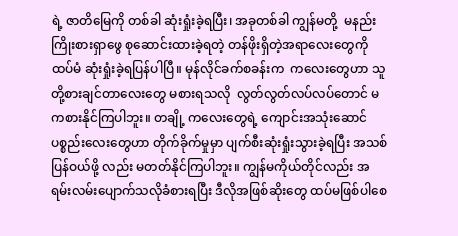ရဲ့ ဇာတိမြေကို တစ်ခါ ဆုံးရှုံးခဲ့ရပြီး၊ အခုတစ်ခါ ကျွန်မတို့  မနည်းကြိုးစားရှာဖွေ စုဆောင်းထားခဲ့ရတဲ့ တန်ဖိုးရှိတဲ့အရာလေးတွေကို ထပ်မံ ဆုံးရှုံးခဲ့ရပြန်ပါပြီ။ မုန်လိုင်ခက်စခန်းက  ကလေးတွေဟာ သူတို့စားချင်တာလေးတွေ မစားရသလို  လွတ်လွတ်လပ်လပ်တောင် မကစားနိုင်ကြပါဘူး။ တချို့ ကလေးတွေရဲ့ ကျောင်းအသုံးဆောင် ပစ္စည်းလေးတွေဟာ တိုက်ခိုက်မှုမှာ ပျက်စီးဆုံးရှုံးသွားခဲ့ရပြီး အသစ်ပြန်ဝယ်ဖို့ လည်း မတတ်နိုင်ကြပါဘူး။ ကျွန်မကိုယ်တိုင်လည်း အရမ်းလမ်းပျောက်သလိုခံစားရပြီး ဒီလိုအဖြစ်ဆိုးတွေ ထပ်မဖြစ်ပါစေ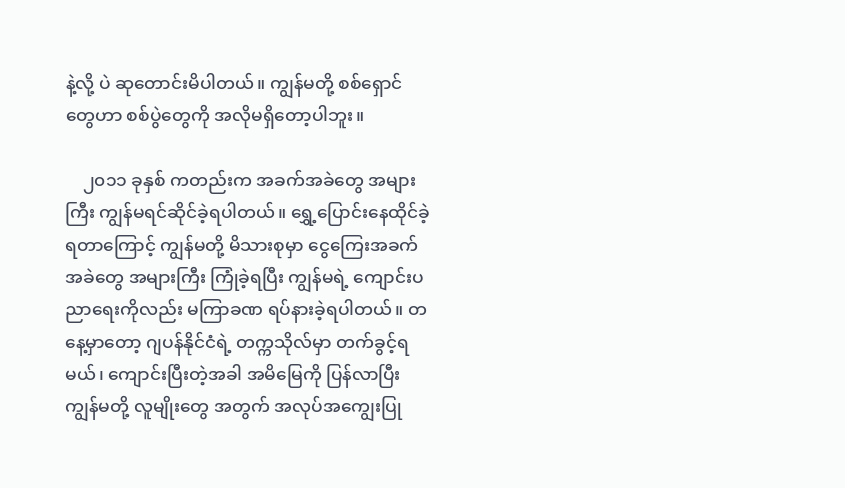နဲ့လို့ ပဲ ဆုတောင်းမိပါတယ်။ ကျွန်မတို့ စစ်ရှောင်တွေဟာ စစ်ပွဲတွေကို အလိုမရှိတော့ပါဘူး။

    ၂၀၁၁ ခုနှစ် ကတည်းက အခက်အခဲတွေ အများကြီး ကျွန်မရင်ဆိုင်ခဲ့ရပါတယ်။ ရွှေ့ပြောင်းနေထိုင်ခဲ့ရတာကြောင့် ကျွန်မတို့ မိသားစုမှာ ငွေကြေးအခက်အခဲတွေ အများကြီး ကြုံခဲ့ရပြီး ကျွန်မရဲ့ ကျောင်းပညာရေးကိုလည်း မကြာခဏ ရပ်နားခဲ့ရပါတယ်။ တနေ့မှာတော့ ဂျပန်နိုင်ငံရဲ့ တက္ကသိုလ်မှာ တက်ခွင့်ရမယ်၊ ကျောင်းပြီးတဲ့အခါ အမိမြေကို ပြန်လာပြီး ကျွန်မတို့ လူမျိုးတွေ အတွက် အလုပ်အကျွေးပြု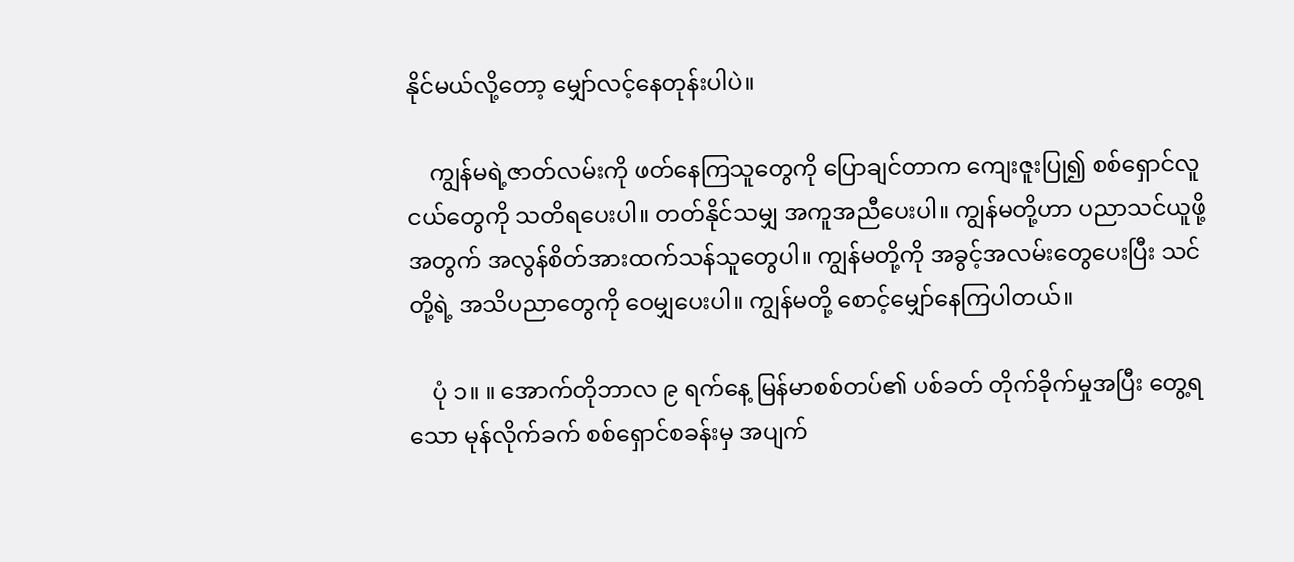နိုင်မယ်လို့တော့ မျှော်လင့်နေတုန်းပါပဲ။

    ကျွန်မရဲ့ဇာတ်လမ်းကို ဖတ်နေကြသူတွေကို ပြောချင်တာက ကျေးဇူးပြု၍ စစ်ရှောင်လူငယ်တွေကို သတိရပေးပါ။ တတ်နိုင်သမျှ အကူအညီပေးပါ။ ကျွန်မတို့ဟာ ပညာသင်ယူဖို့အတွက် အလွန်စိတ်အားထက်သန်သူတွေပါ။ ကျွန်မတို့ကို အခွင့်အလမ်းတွေပေးပြီး သင်တို့ရဲ့ အသိပညာတွေကို ဝေမျှပေးပါ။ ကျွန်မတို့ စောင့်မျှော်နေကြပါတယ်။

    ပုံ ၁။ ။ အောက်တိုဘာလ ၉ ရက်နေ့ မြန်မာစစ်တပ်၏ ပစ်ခတ် တိုက်ခိုက်မှုအပြီး တွေ့ရသော မုန်လိုက်ခက် စစ်ရှောင်စခန်းမှ အပျက်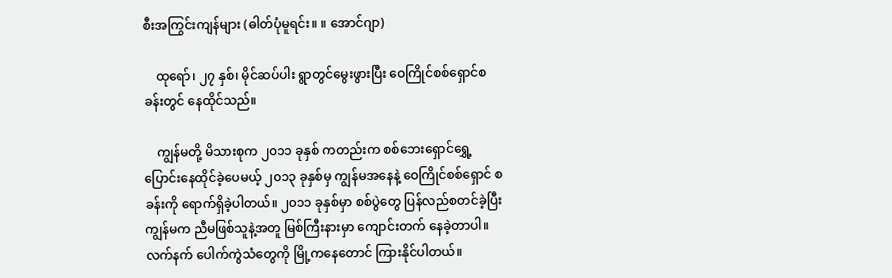စီးအကြွင်းကျန်များ (ဓါတ်ပုံမူရင်း။ ။ အောင်ဂျာ)

    ထုရော်၊ ၂၇ နှစ်၊ မိုင်ဆပ်ပါး ရွာတွင်မွေးဖွားပြီး ဝေကြိုင်စစ်ရှောင်စခန်းတွင် နေထိုင်သည်။

    ကျွန်မတို့ မိသားစုက ၂၀၁၁ ခုနှစ် ကတည်းက စစ်ဘေးရှောင်ရွှေ့ပြောင်းနေထိုင်ခဲ့ပေမယ့် ၂၀၁၃ ခုနှစ်မှ ကျွန်မအနေနဲ့ ဝေကြိုင်စစ်ရှောင် စခန်းကို ‌ရောက်ရှိခဲ့ပါတယ်။ ၂၀၁၁ ခုနှစ်မှာ စစ်ပွဲတွေ ပြန်လည်စတင်ခဲ့ပြီး ကျွန်မက ညီမဖြစ်သူနဲ့အတူ မြစ်ကြီးနားမှာ ကျောင်းတက် နေခဲ့တာပါ။ လက်နက် ပေါက်ကွဲသံတွေကို မြို့ကနေတောင် ကြားနိုင်ပါတယ်။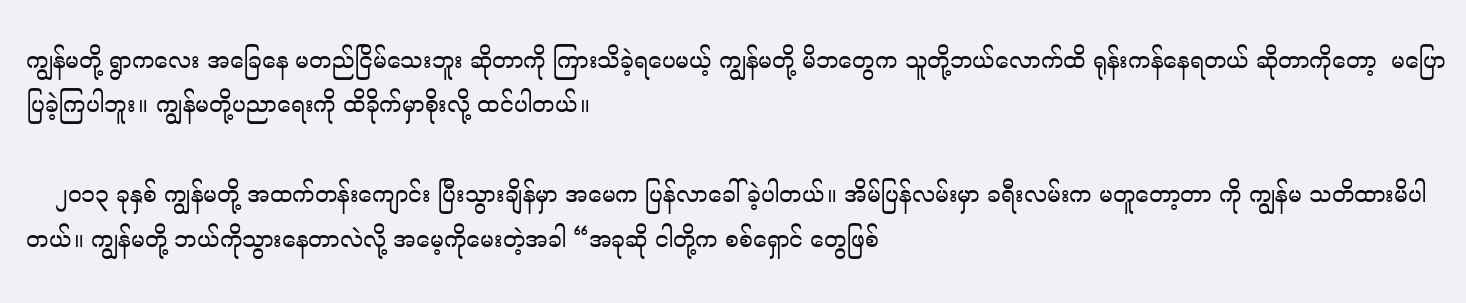ကျွန်မတို့ ရွာကလေး အခြေနေ မတည်ငြိမ်သေးဘူး ဆိုတာကို ကြားသိခဲ့ရပေမယ့် ကျွန်မတို့ မိဘတွေက သူတို့ဘယ်လောက်ထိ ရုန်းကန်နေရတယ် ဆိုတာကိုတော့  မပြောပြခဲ့ကြပါဘူး။ ကျွန်မတို့ပညာရေးကို ထိခိုက်မှာစိုးလို့ ထင်ပါတယ်။

    ၂၀၁၃ ခုနှစ် ကျွန်မတို့ အထက်တန်းကျောင်း ပြီးသွားချိန်မှာ အမေက ပြန်လာခေါ်ခဲ့ပါတယ်။ အိမ်ပြန်လမ်းမှာ ခရီးလမ်းက မတူတော့တာ ကို ကျွန်မ သတိထားမိပါတယ်။ ကျွန်မတို့ ဘယ်ကိုသွားနေတာလဲလို့ အမေ့ကိုမေးတဲ့အခါ “အခုဆို ငါတို့က စစ်ရှောင် တွေဖြစ်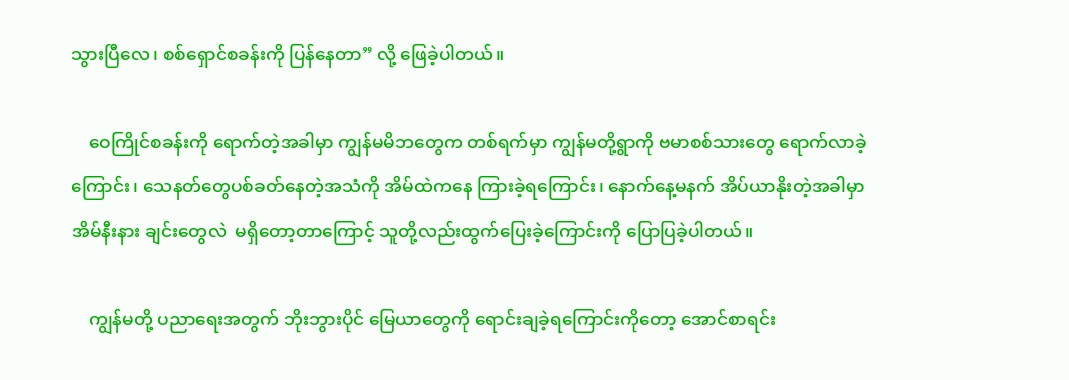သွားပြီလေ၊ စစ်ရှောင်စခန်းကို ပြန်နေတာ” လို့ ဖြေခဲ့ပါတယ်။

    ဝေကြိုင်စခန်းကို ရောက်တဲ့အခါမှာ ကျွန်မမိဘတွေက တစ်ရက်မှာ ကျွန်မတို့ရွာကို ဗမာစစ်သားတွေ‌ ရောက်လာခဲ့ကြောင်း၊ သေနတ်တွေပစ်ခတ်နေတဲ့အသံကို အိမ်ထဲကနေ ကြားခဲ့ရကြောင်း၊ နောက်နေ့မနက် အိပ်ယာနိုးတဲ့အခါမှာ အိမ်နီးနား ချင်းတွေလဲ ‌ မရှိတော့တာကြောင့် သူတို့လည်းထွက်ပြေးခဲ့ကြောင်းကို ပြောပြခဲ့ပါတယ်။

    ကျွန်မတို့ ပညာရေးအတွက် ဘိုးဘွားပိုင် မြေယာတွေကို ရောင်းချခဲ့ရကြောင်းကိုတော့ အောင်စာရင်း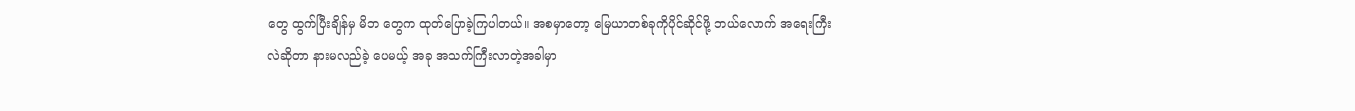တွေ ထွက်ပြီးချိန်မှ မိဘ တွေက ထုတ်ပြောခဲ့ကြပါတယ်။ အစမှာတော့ မြေယာတစ်ခုကိုပိုင်ဆိုင်ဖို့ ဘယ်လောက် အရေးကြီးလဲဆိုတာ နားမလည်ခဲ့ ပေမယ့် အခု အသက်ကြီးလာတဲ့အခါမှာ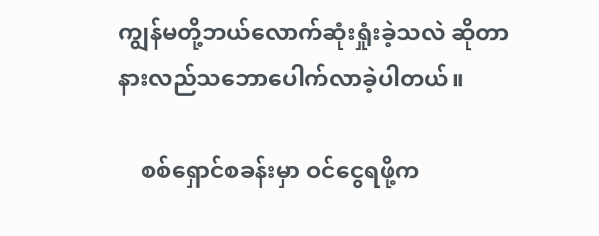ကျွန်မတို့ဘယ်လောက်ဆုံးရှုံးခဲ့သလဲ ဆိုတာနားလည်သ‌ဘောပေါက်လာခဲ့ပါတယ်။

    စစ်ရှောင်စခန်းမှာ ဝင်ငွေရဖို့က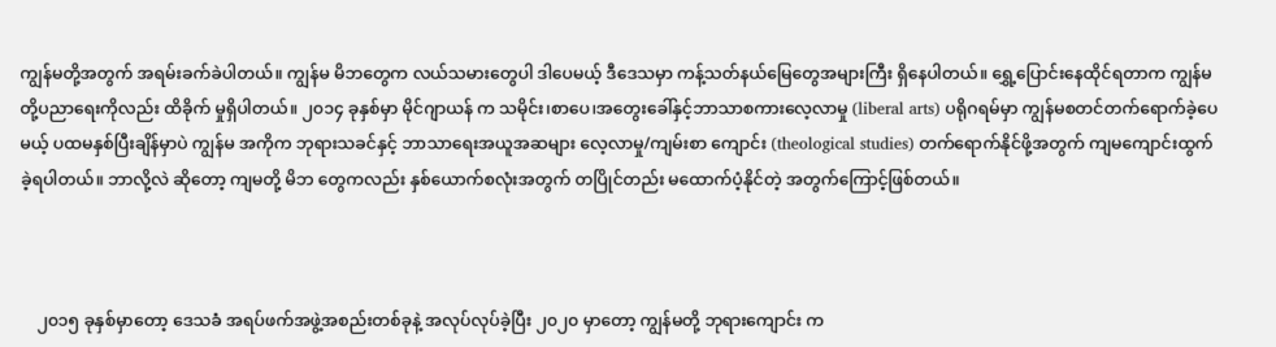ကျွန်မတို့အတွက် အရမ်းခက်ခဲပါတယ်။ ကျွန်မ မိဘတွေက လယ်သမားတွေပါ ဒါပေမယ့် ဒီဒေသမှာ ကန့်သတ်နယ်မြေတွေအများကြီး ရှိနေပါတယ်။ ရွှေ့ပြောင်းနေထိုင်ရတာက ကျွန်မတို့ပညာရေးကိုလည်း ထိခိုက် မှုရှိပါတယ်။ ၂၀၁၄ ခုနှစ်မှာ မိုင်ဂျာယန် က သမိုင်း၊စာပေ၊အတွေးခေါ်နှင့်ဘာသာစကားလေ့လာမှု (liberal arts) ပရိုဂရမ်မှာ ကျွန်မစတင်တက်ရောက်ခဲ့ပေမယ့် ပထမနှစ်ပြီးချိန်မှာပဲ ကျွန်မ အကိုက ဘုရားသခင်နှင့် ဘာသာရေးအယူအဆများ လေ့လာမှု/ကျမ်းစာ ကျောင်း (theological studies) တက်ရောက်နိုင်ဖို့အတွက် ကျမကျောင်းထွက်ခဲ့ရပါတယ်။ ဘာလို့လဲ ဆိုတော့ ကျမတို့ မိဘ တွေကလည်း နှစ်ယောက်စလုံးအတွက် တပြိုင်တည်း မထောက်ပံ့နိုင်တဲ့ အတွက်ကြောင့်ဖြစ်တယ်။



    ၂၀၁၅ ခုနှစ်မှာတော့ ဒေသခံ အရပ်ဖက်အဖွဲ့အစည်းတစ်ခုနဲ့ အလုပ်လုပ်ခဲ့ပြီး ၂၀၂၀ မှာတော့ ကျွန်မတို့ ဘုရားကျောင်း က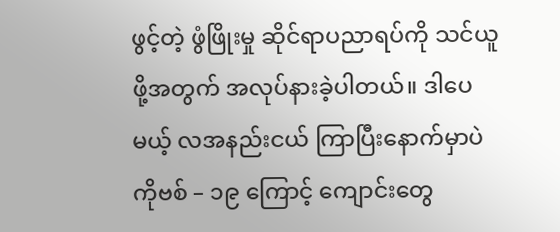ဖွင့်တဲ့ ဖွံဖြိုးမှု ဆိုင်ရာပညာရပ်ကို သင်ယူဖို့အတွက် အလုပ်နားခဲ့ပါတယ်။ ဒါပေမယ့် လအနည်းငယ် ကြာပြီးနောက်မှာပဲ ကိုဗစ် – ၁၉ ကြောင့် ကျောင်းတွေ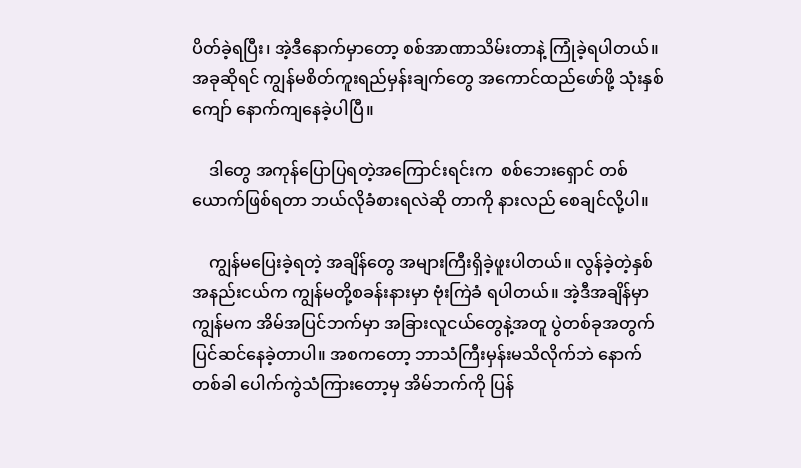ပိတ်ခဲ့ရပြီး၊ အဲ့ဒီနောက်မှာတော့ စစ်အာဏာသိမ်းတာနဲ့ ကြုံခဲ့ရပါတယ်။ အခုဆိုရင် ကျွန်မစိတ်ကူးရည်မှန်းချက်တွေ အကောင်ထည်ဖော်ဖို့ သုံးနှစ်ကျော် နောက်ကျနေခဲ့ပါပြီ။

    ဒါတွေ အကုန်ပြောပြရတဲ့အကြောင်းရင်းက  စစ်ဘေးရှောင် တစ်ယောက်ဖြစ်ရတာ ဘယ်လိုခံစားရလဲဆို တာကို နားလည် စေချင်လို့ပါ။

    ကျွန်မပြေးခဲ့ရတဲ့ အချိန်တွေ အများကြီးရှိခဲ့ဖူးပါတယ်။ လွန်ခဲ့တဲ့နှစ်အနည်းငယ်က ကျွန်မတို့စခန်းနားမှာ ဗုံးကြဲခံ ရပါတယ်။ အဲ့ဒီအချိန်မှာ ကျွန်မက အိမ်အပြင်ဘက်မှာ အခြားလူငယ်တွေနဲ့အတူ ပွဲတစ်ခုအတွက် ပြင်ဆင်နေခဲ့တာပါ။ အစကတော့ ဘာသံကြီးမှန်းမသိလိုက်ဘဲ နောက်တစ်ခါ ပေါက်ကွဲသံကြားတော့မှ အိမ်ဘက်ကို ပြန်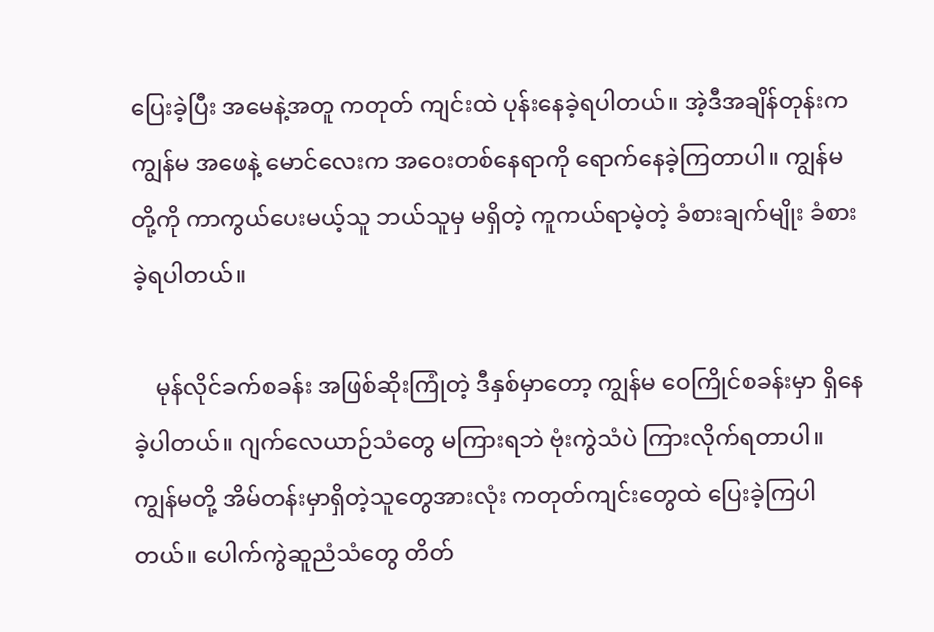ပြေးခဲ့ပြီး အမေနဲ့အတူ ကတုတ် ကျင်းထဲ ပုန်းနေခဲ့ရပါတယ်။ အဲ့ဒီအချိန်တုန်းက ကျွန်မ အဖေနဲ့ မောင်လေးက အဝေးတစ်နေရာကို ရောက်နေခဲ့ကြတာပါ။ ကျွန်မတို့ကို ကာကွယ်ပေးမယ့်သူ ဘယ်သူမှ မရှိတဲ့ ကူကယ်ရာမဲ့တဲ့ ခံစားချက်မျိုး ခံစားခဲ့ရပါတယ်။

    မုန်လိုင်ခက်စခန်း အဖြစ်ဆိုးကြုံတဲ့ ဒီနှစ်မှာတော့ ကျွန်မ ဝေကြိုင်စခန်းမှာ ရှိနေခဲ့ပါတယ်။ ဂျက်လေယာဉ်သံတွေ မကြားရဘဲ ဗုံးကွဲသံပဲ ကြားလိုက်ရတာပါ။ ကျွန်မတို့ အိမ်တန်းမှာရှိတဲ့သူတွေအားလုံး ကတုတ်ကျင်းတွေထဲ ပြေးခဲ့ကြပါတယ်။ ပေါက်ကွဲဆူညံသံတွေ တိတ်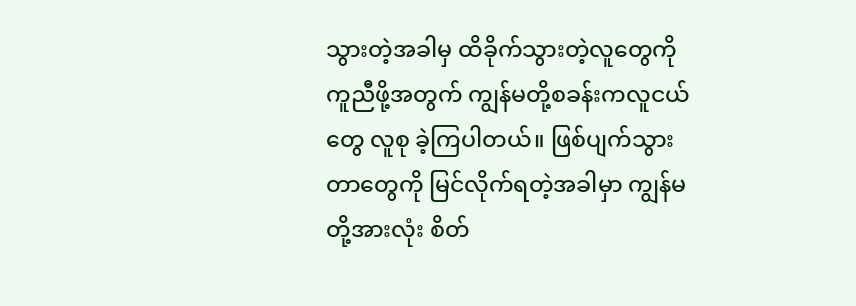သွားတဲ့အခါမှ ထိခိုက်သွားတဲ့လူတွေကို ကူညီဖို့အတွက် ကျွန်မတို့စခန်းကလူငယ်တွေ လူစု ခဲ့ကြပါတယ်။ ဖြစ်ပျက်သွားတာတွေကို မြင်လိုက်ရတဲ့အခါမှာ ကျွန်မတို့အားလုံး စိတ်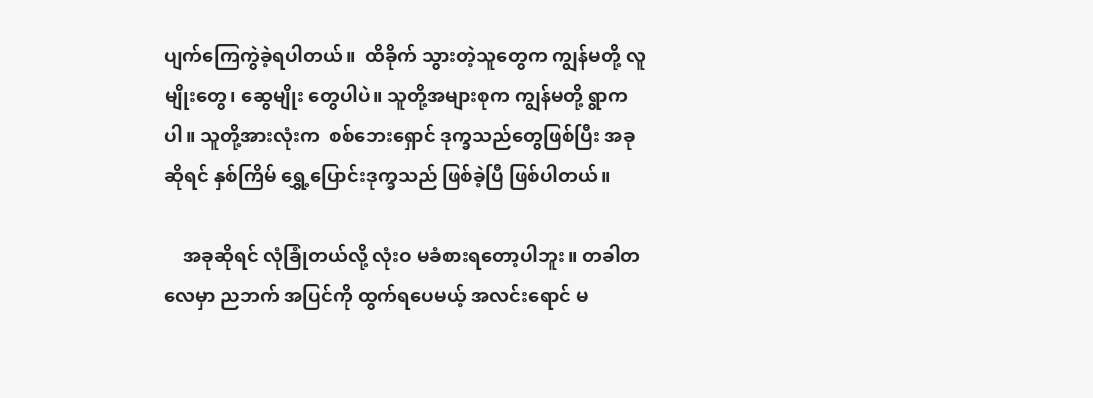ပျက်ကြေကွဲခဲ့ရပါတယ်။  ထိခိုက် သွားတဲ့သူတွေက ကျွန်မတို့ လူမျိုးတွေ၊ ဆွေမျိုး တွေပါပဲ။ သူတို့အများစုက ကျွန်မတို့ ရွာကပါ။ သူတို့အားလုံးက  စစ်ဘေးရှောင် ဒုက္ခသည်တွေဖြစ်ပြီး အခုဆိုရင် နှစ်ကြိမ် ရွှေ့ပြောင်းဒုက္ခသည် ဖြစ်ခဲ့ပြီ ဖြစ်ပါတယ်။

    အခုဆိုရင် လုံခြုံတယ်လို့ လုံးဝ မခံစားရတော့ပါဘူး။ တခါတလေမှာ ညဘက် အပြင်ကို ထွက်ရပေမယ့် အလင်းရောင် မ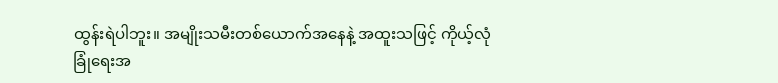ထွန်းရဲပါဘူး။ အမျိုးသမီးတစ်ယောက်အနေနဲ့ အထူးသဖြင့် ကိုယ့်လုံခြုံရေးအ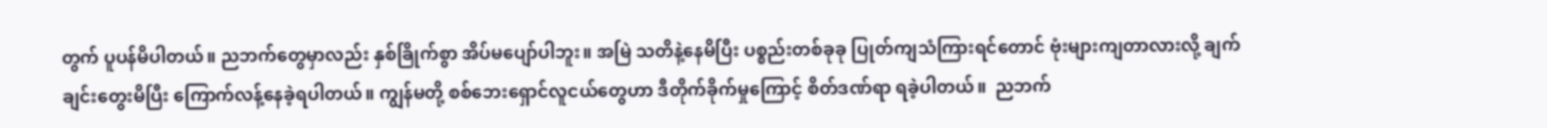တွက် ပူပန်မိပါတယ်။ ညဘက်တွေမှာလည်း နှစ်ခြိုက်စွာ အိပ်မပျော်ပါဘူး။ အမြဲ သတိနဲ့နေမိပြီး ပစ္စည်းတစ်ခုခု ပြုတ်ကျသံကြားရင်တောင် ဗုံးများကျတာလားလို့ ချက်ချင်းတွေးမိပြီး ကြောက်လန့်နေခဲ့ရပါတယ်။ ကျွန်မတို့ စစ်ဘေးရှောင်လူငယ်တွေဟာ ဒီတိုက်ခိုက်မှုကြောင့် စိတ်ဒဏ်ရာ ရခဲ့ပါတယ်။  ညဘက်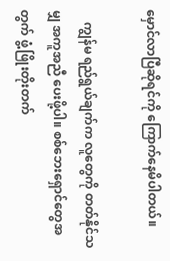မှောင်လာပြီဆိုရင်ကို ကြောက်နေမိပါတယ်။

    ကျွန်မ ရည်ရွယ်ချက်က လူတွေကို တတ်နိုင်သမျှ အကူအညီ ပေးဖို့ပါ။ စစ်ဘေးရှောင်တွေအတွက် ဖွံ့ဖြိုးတိုးတက်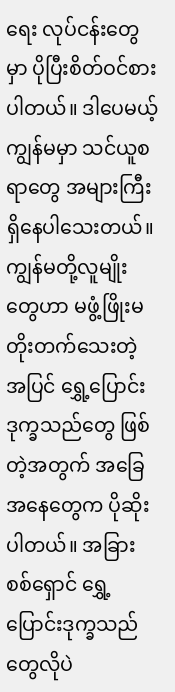ရေး လုပ်ငန်းတွေမှာ ပိုပြီးစိတ်ဝင်စားပါတယ်။ ဒါပေမယ့် ကျွန်မမှာ သင်ယူစရာတွေ အများကြီးရှိနေပါသေးတယ်။ ကျွန်မတို့လူမျိုးတွေဟာ မဖွံ့ဖြိုးမတိုးတက်သေးတဲ့ အပြင် ရွှေ့ပြောင်းဒုက္ခသည်တွေ ဖြစ်တဲ့အတွက် အခြေအနေတွေက ပိုဆိုးပါတယ်။ အခြား စစ်ရှောင် ရွှေ့ပြောင်းဒုက္ခသည်တွေလိုပဲ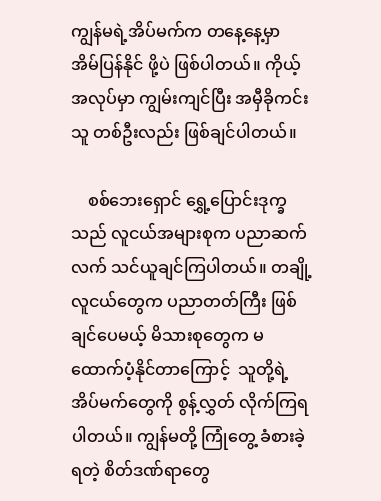ကျွန်မရဲ့အိပ်မက်က တနေ့နေ့မှာ အိမ်ပြန်နိုင် ဖို့ပဲ ဖြစ်ပါတယ်။ ကိုယ့်အလုပ်မှာ ကျွမ်းကျင်ပြီး အမှီခိုကင်းသူ တစ်ဦးလည်း ဖြစ်ချင်ပါတယ်။

    စစ်ဘေးရှောင် ရွှေ့ပြောင်းဒုက္ခသည် လူငယ်အများစုက ပညာဆက်လက် သင်ယူချင်ကြပါတယ်။ တချို့လူငယ်တွေက ပညာတတ်ကြီး ဖြစ်ချင်ပေမယ့် မိသားစုတွေက မထောက်ပံ့နိုင်တာကြောင့်  သူတို့ရဲ့အိပ်မက်တွေကို စွန့်လွှတ် လိုက်ကြရ ပါတယ်။ ကျွန်မတို့ ကြုံတွေ့ ခံစားခဲ့ရတဲ့ စိတ်ဒဏ်ရာတွေ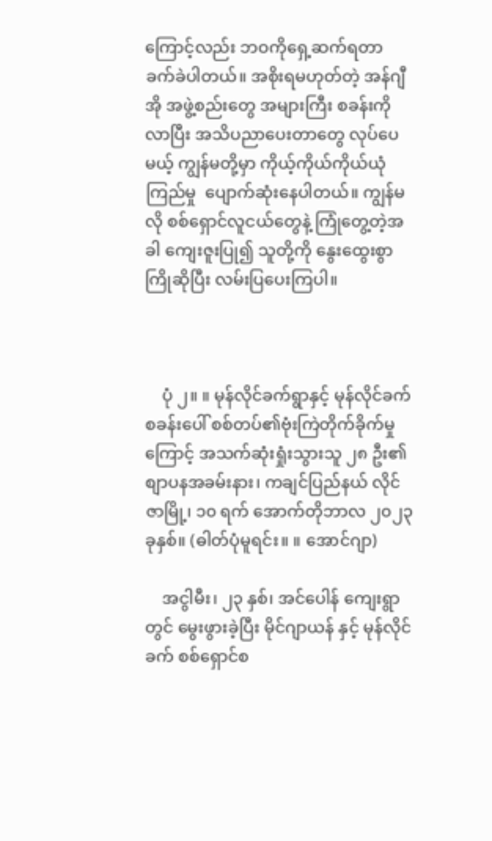ကြောင့်လည်း ဘဝကိုရှေ့ဆက်ရတာ ခက်ခဲပါတယ်။ အစိုးရမဟုတ်တဲ့ အန်ဂျီအို အဖွဲ့စည်းတွေ အများကြီး စခန်းကိုလာပြီး အသိပညာပေးတာတွေ လုပ်ပေမယ့် ကျွန်မတို့မှာ ကိုယ့်ကိုယ်ကိုယ်ယုံကြည်မှု  ပျောက်ဆုံးနေပါတယ်။ ကျွန်မလို စစ်ရှောင်လူငယ်တွေနဲ့ ကြုံတွေ့တဲ့အခါ ကျေးဇူးပြု၍ သူတို့ကို နွေးထွေးစွာကြိုဆိုပြီး လမ်းပြပေးကြပါ။



    ပုံ ၂။ ။ မုန်လိုင်ခက်ရွာနှင့် မုန်လိုင်ခက်စခန်းပေါ် စစ်တပ်၏ဗုံးကြဲတိုက်ခိုက်မှုကြောင့် အသက်ဆုံးရှုံးသွားသူ ၂၈ ဦး၏ စျာပနအခမ်းနား၊ ကချင်ပြည်နယ် လိုင်ဇာမြို့၊ ၁၀ ရက် အောက်တိုဘာလ ၂၀၂၃ ခုနှစ်။ (ဓါတ်ပုံမူရင်း။ ။ အောင်ဂျာ)

    အငွါမီး၊ ၂၃ နှစ်၊ အင်ပေါန် ကျေးရွာတွင် မွေးဖွားခဲ့ပြီး မိုင်ဂျာယန် နှင့် မုန်လိုင်ခက် စစ်ရှောင်စ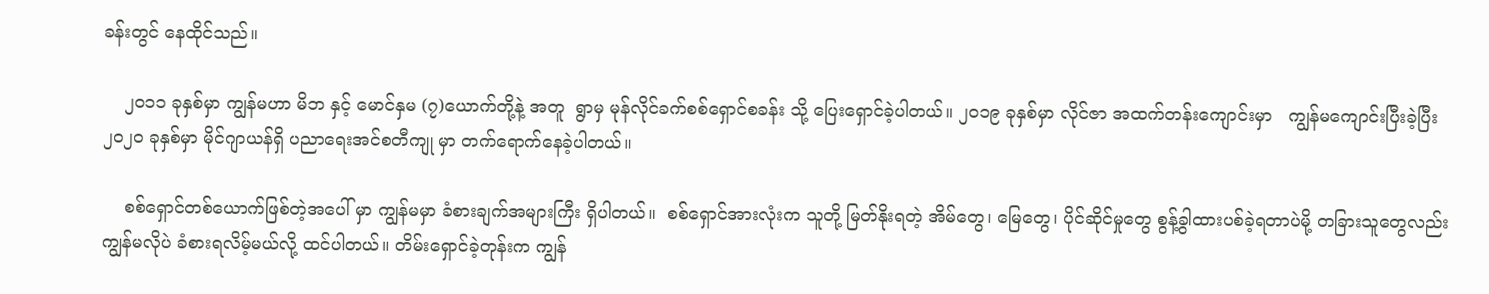ခန်းတွင် နေထိုင်သည်။

    ၂၀၁၁ ခုနှစ်မှာ ကျွန်မဟာ မိဘ နှင့် မောင်နှမ (၇)ယောက်တို့နဲ့ အတူ  ရွာမှ မုန်လိုင်ခက်စစ်ရှောင်စခန်း သို့ ပြေးရှောင်ခဲ့ပါတယ်။ ၂၀၁၉ ခုနှစ်မှာ လိုင်ဇာ အထက်တန်းကျောင်းမှာ   ကျွန်မကျောင်းပြီးခဲ့ပြီး ၂၀၂၀ ခုနှစ်မှာ မိုင်ဂျာယန်ရှိ ပညာရေးအင်စတီကျု မှာ တက်ရောက်နေခဲ့ပါတယ်။

    စစ်ရှောင်တစ်ယောက်ဖြစ်တဲ့အပေါ် မှာ ကျွန်မမှာ ခံစားချက်အများကြီး ရှိပါတယ်။  စစ်ရှောင်အားလုံးက သူတို့ မြတ်နိုးရတဲ့ အိမ်တွေ၊ မြေတွေ၊ ပိုင်ဆိုင်မှုတွေ စွန့်ခွါထားပစ်ခဲ့ရတာပဲမို့ တခြားသူတွေလည်း ကျွန်မလိုပဲ ခံစားရလိမ့်မယ်လို့ ထင်ပါတယ်။ တိမ်းရှောင်ခဲ့တုန်းက ကျွန်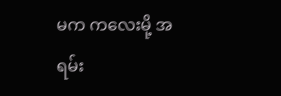မက ကလေးမို့ အရမ်း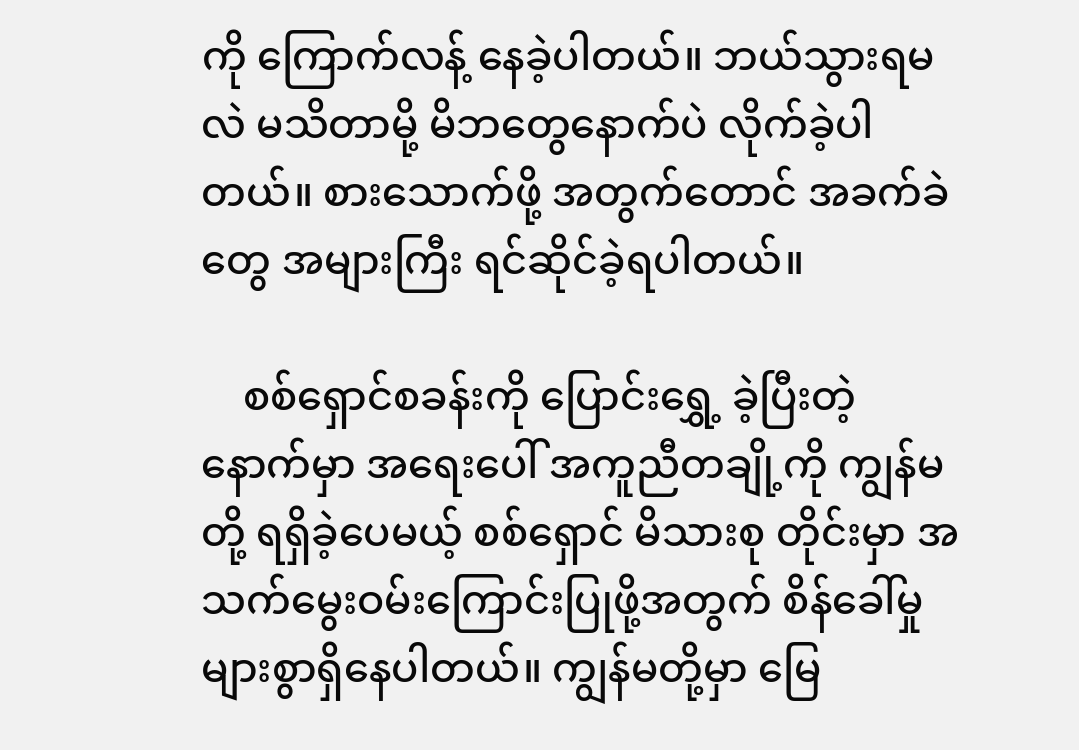ကို ကြောက်လန့် နေခဲ့ပါတယ်။ ဘယ်သွားရမလဲ မသိတာမို့ မိဘတွေနောက်ပဲ လိုက်ခဲ့ပါတယ်။ စားသောက်ဖို့ အတွက်တောင် အခက်ခဲ တွေ အများကြီး ရင်ဆိုင်ခဲ့ရပါတယ်။

    စစ်ရှောင်စခန်းကို ပြောင်းရွှေ့ ခဲ့ပြီးတဲ့နောက်မှာ အရေးပေါ် အကူညီတချို့ကို ကျွန်မတို့ ရရှိခဲ့ပေမယ့် စစ်ရှောင် မိသားစု တိုင်းမှာ အသက်မွေးဝမ်းကြောင်းပြုဖို့အတွက် စိန်ခေါ်မှုများစွာရှိနေပါတယ်။ ကျွန်မတို့မှာ မြေ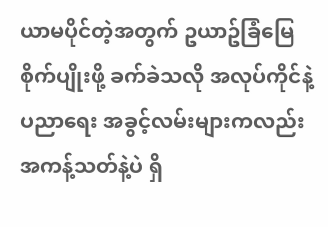ယာမပိုင်တဲ့အတွက် ဥယာဥ်ခြံမြေစိုက်ပျိုးဖို့ ခက်ခဲသလို အလုပ်ကိုင်နဲ့ ပညာရေး အခွင့်လမ်းများကလည်း အကန့်သတ်နဲ့ပဲ ရှိ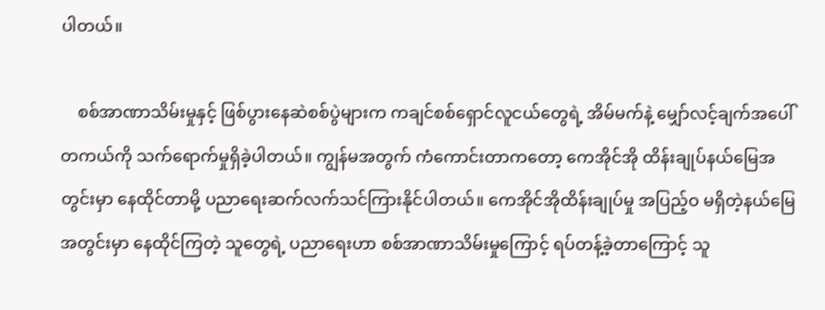ပါတယ်။

    စစ်အာဏာသိမ်းမှုနှင့် ဖြစ်ပွားနေဆဲစစ်ပွဲများက ကချင်စစ်ရှောင်လူငယ်တွေရဲ့ အိမ်မက်နဲ့ မျှော်လင့်ချက်အပေါ် တကယ်ကို သက်ရောက်မှုရှိခဲ့ပါတယ်။ ကျွန်မအတွက် ကံကောင်းတာကတော့ ကေအိုင်အို ထိန်းချုပ်နယ်မြေအတွင်းမှာ နေထိုင်တာမို့ ပညာရေးဆက်လက်သင်ကြားနိုင်ပါတယ်။ ကေအိုင်အိုထိန်းချုပ်မှု အပြည့်ဝ မရှိတဲ့နယ်မြေအတွင်းမှာ နေထိုင်ကြတဲ့ သူတွေရဲ့ ပညာရေးဟာ စစ်အာဏာသိမ်းမှုကြောင့် ရပ်တန့်ခဲ့တာကြောင့် သူ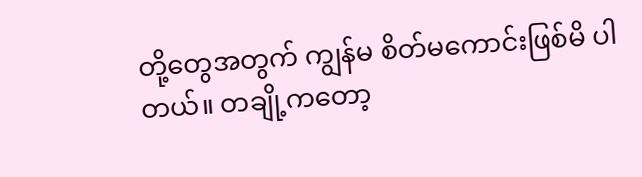တို့တွေအတွက် ကျွန်မ စိတ်မကောင်းဖြစ်မိ ပါတယ်။ တချို့ကတော့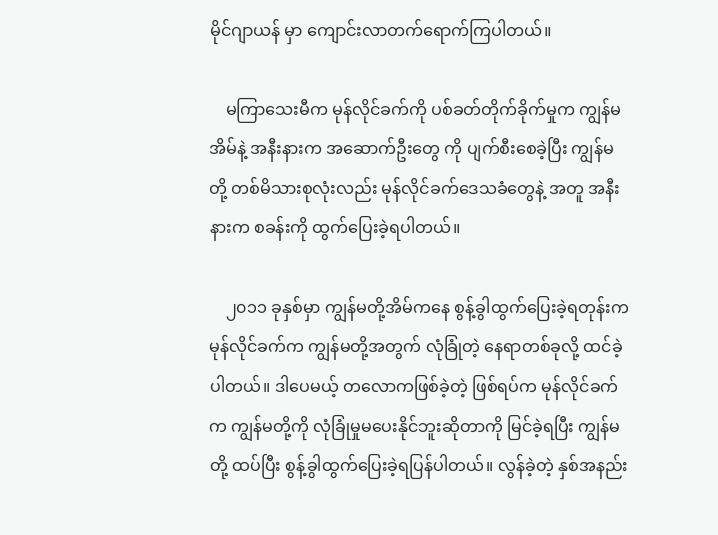မိုင်ဂျာယန် မှာ ကျောင်းလာတက်ရောက်ကြပါတယ်။

    မကြာသေးမီက မုန်လိုင်ခက်ကို ပစ်ခတ်တိုက်ခိုက်မှုက ကျွန်မအိမ်နဲ့ အနီးနားက အဆောက်ဦးတွေ ကို ပျက်စီးစေခဲ့ပြီး ကျွန်မတို့ တစ်မိသားစုလုံးလည်း မုန်လိုင်ခက်ဒေသခံတွေနဲ့ အတူ အနီးနားက စခန်းကို ထွက်ပြေးခဲ့ရပါတယ်။

    ၂၀၁၁ ခုနှစ်မှာ ကျွန်မတို့အိမ်ကနေ စွန့်ခွါထွက်ပြေးခဲ့ရတုန်းက မုန်လိုင်ခက်က ကျွန်မတို့အတွက် လုံခြုံတဲ့ နေရာတစ်ခုလို့ ထင်ခဲ့ပါတယ်။ ဒါပေမယ့် တလောကဖြစ်ခဲ့တဲ့ ဖြစ်ရပ်က မုန်လိုင်ခက်က ကျွန်မတို့ကို လုံခြုံမှုမပေးနိုင်ဘူးဆိုတာကို မြင်ခဲ့ရပြီး ကျွန်မတို့ ထပ်ပြီး စွန့်ခွါထွက်ပြေးခဲ့ရပြန်ပါတယ်။ လွန်ခဲ့တဲ့ နှစ်အနည်း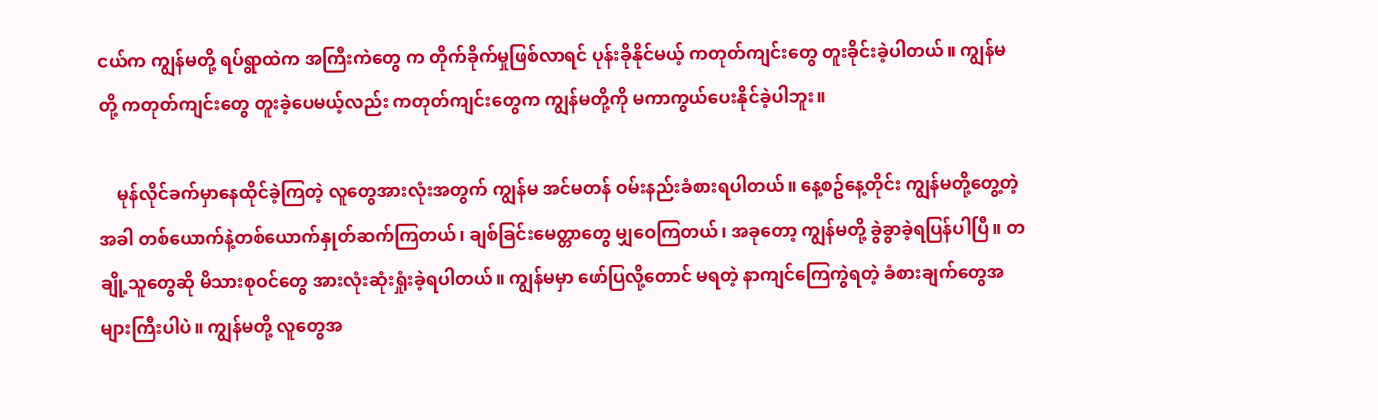ငယ်က ကျွန်မတို့ ရပ်ရွာထဲက အကြီးကဲတွေ က တိုက်ခိုက်မှုဖြစ်လာရင် ပုန်းခိုနိုင်မယ့် ကတုတ်ကျင်းတွေ တူးခိုင်းခဲ့ပါတယ်။ ကျွန်မတို့ ကတုတ်ကျင်းတွေ တူးခဲ့ပေမယ့်လည်း ကတုတ်ကျင်းတွေက ကျွန်မတို့ကို မကာကွယ်ပေးနိုင်ခဲ့ပါဘူး။

    မုန်လိုင်ခက်မှာနေထိုင်ခဲ့ကြတဲ့ လူတွေအားလုံးအတွက် ကျွန်မ အင်မတန် ဝမ်းနည်းခံစားရပါတယ်။ နေ့စဥ်နေ့တိုင်း ကျွန်မတို့တွေ့တဲ့အခါ တစ်ယောက်နဲ့တစ်ယောက်နှုတ်ဆက်ကြတယ်၊ ချစ်ခြင်းမေတ္တာတွေ မျှဝေကြတယ်၊ အခုတော့ ကျွန်မတို့ ခွဲခွာခဲ့ရပြန်ပါပြီ။ တချို့သူတွေဆို မိသားစုဝင်တွေ အားလုံးဆုံးရှုံးခဲ့ရပါတယ်။ ကျွန်မမှာ ဖော်ပြလို့တောင် မရတဲ့ နာကျင်ကြေကွဲရတဲ့ ခံစားချက်တွေအများကြီးပါပဲ။ ကျွန်မတို့ လူတွေအ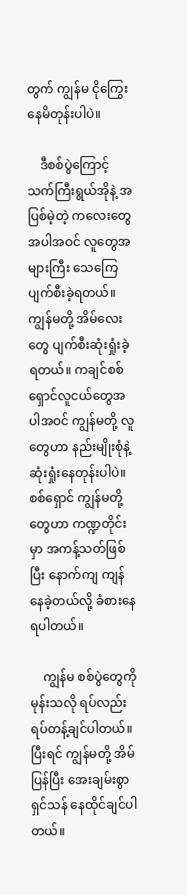တွက် ကျွန်မ ငိုကြွေးနေမိတုန်းပါပဲ။

    ဒီစစ်ပွဲကြောင့် သက်ကြီးရွယ်အိုနဲ့ အပြစ်မဲ့တဲ့ ကလေးတွေ အပါအဝင် လူတွေအများကြီး သေကြေပျက်စီးခဲ့ရတယ်။ ကျွန်မတို့ အိမ်လေးတွေ ပျက်စီးဆုံးရှုံးခဲ့ရတယ်။ ကချင်စစ်ရှောင်လူငယ်တွေအပါအဝင် ကျွန်မတို့ လူတွေဟာ နည်းမျိုးစုံနဲ့  ဆုံးရှုံးနေတုန်းပါပဲ။ စစ်ရှောင် ကျွန်မတို့တွေဟာ ကဏ္ဍတိုင်းမှာ အကန့်သတ်ဖြစ်ပြီး နောက်ကျ ကျန်နေခဲ့တယ်လို့ ခံစားနေရပါတယ်။

    ကျွန်မ စစ်ပွဲတွေကို မုန်းသလို ရပ်လည်းရပ်တန့်ချင်ပါတယ်။ ပြီးရင် ကျွန်မတို့ အိမ်ပြန်ပြီး အေးချမ်းစွာ ရှင်သန် နေထိုင်ချင်ပါတယ်။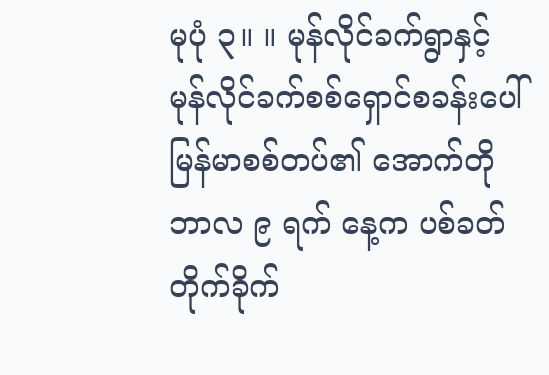မုပုံ ၃။ ။ မုန်လိုင်ခက်ရွာနှင့် မုန်လိုင်ခက်စစ်ရှောင်စခန်းပေါ် မြန်မာစစ်တပ်၏ အောက်တိုဘာလ ၉ ရက် နေ့က ပစ်ခတ်တိုက်ခိုက်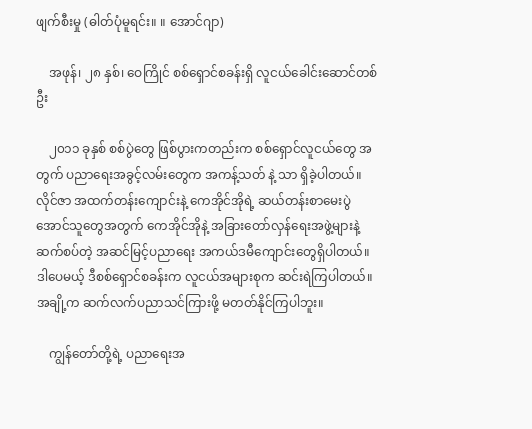ဖျက်စီးမှု (ဓါတ်ပုံမူရင်း။ ။ အောင်ဂျာ)

    အဖုန်၊ ၂၈ နှစ်၊ ဝေကြိုင် စစ်ရှောင်စခန်းရှိ လူငယ်ခေါင်းဆောင်တစ်ဦး

    ၂၀၁၁ ခုနှစ် စစ်ပွဲတွေ ဖြစ်ပွားကတည်းက စစ်ရှောင်လူငယ်တွေ အတွက် ပညာရေးအခွင့်လမ်းတွေက အကန့်သတ် နဲ့ သာ ရှိခဲ့ပါတယ်။ လိုင်ဇာ အထက်တန်းကျောင်းနဲ့ ကေအိုင်အိုရဲ့ ဆယ်တန်းစာမေးပွဲအောင်သူတွေအတွက် ကေအိုင်အိုနဲ့ အခြားတော်လှန်ရေးအဖွဲ့များနဲ့ဆက်စပ်တဲ့ အဆင်မြင့်ပညာရေး အကယ်ဒမီကျောင်းတွေရှိပါတယ်။ ဒါပေမယ့် ဒီစစ်ရှောင်စခန်းက လူငယ်အများစုက ဆင်းရဲကြပါတယ်။ အချို့က ဆက်လက်ပညာသင်ကြားဖို့ မတတ်နိုင်ကြပါဘူး။

    ကျွန်တော်တို့ရဲ့ ပညာရေးအ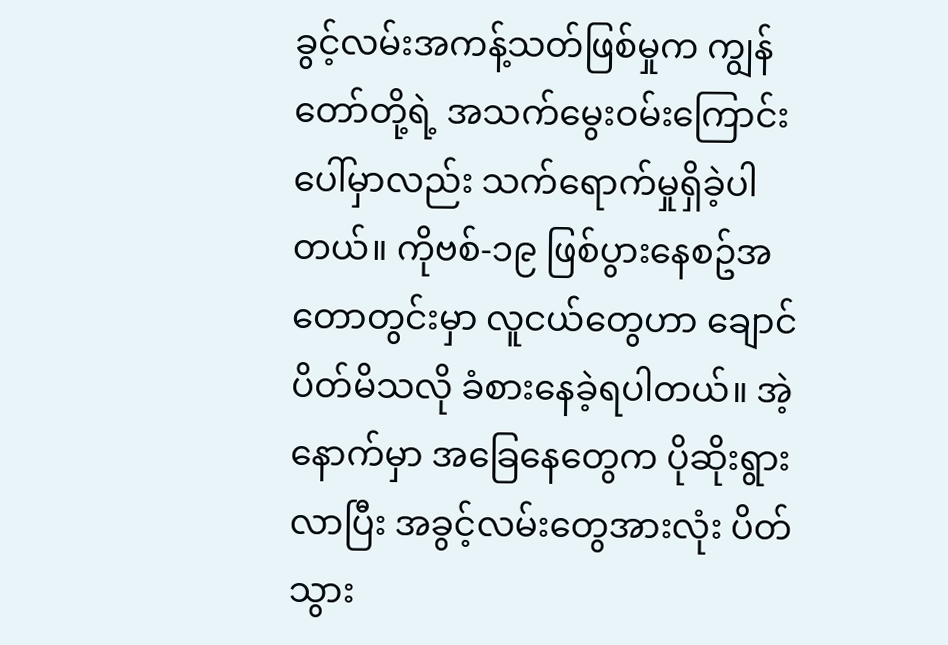ခွင့်လမ်းအကန့်သတ်ဖြစ်မှုက ကျွန်တော်တို့ရဲ့ အသက်မွေးဝမ်းကြောင်း ပေါ်မှာလည်း သက်ရောက်မှုရှိခဲ့ပါတယ်။ ကိုဗစ်-၁၉ ဖြစ်ပွားနေစဥ်အတောတွင်းမှာ လူငယ်တွေဟာ ချောင်ပိတ်မိသလို ခံစားနေခဲ့ရပါတယ်။ အဲ့နောက်မှာ အခြေနေတွေက ပိုဆိုးရွားလာပြီး အခွင့်လမ်းတွေအားလုံး ပိတ်သွား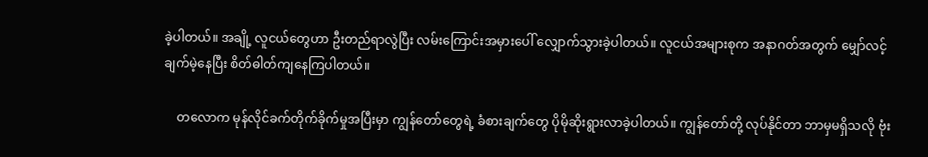ခဲ့ပါတယ်။ အချို့ လူငယ်တွေဟာ ဦးတည်ရာလွဲပြီး လမ်းကြောင်းအမှားပေါ် လျှောက်သွားခဲ့ပါတယ်။ လူငယ်အများစုက အနာဂတ်အတွက် မျှော်လင့်ချက်မဲ့နေပြီး စိတ်ဓါတ်ကျနေကြပါတယ်။

    တလောက မုန်လိုင်ခက်တိုက်ခိုက်မှုအပြီးမှာ ကျွန်တော်တွေရဲ့ ခံစားချက်တွေ ပိုမိုဆိုးရွားလာခဲ့ပါတယ်။ ကျွန်တော်တို့ လုပ်နိုင်တာ ဘာမှမရှိသလို ဗုံး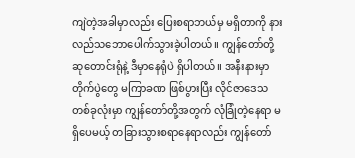ကျဲတဲ့အခါမှာလည်း ပြေးစရာဘယ်မှ မရှိတာကို နားလည်သဘောပေါက်သွားခဲ့ပါတယ်။ ကျွန်တော်တို့ ဆုတောင်းရုံနဲ့ ဒီမှာနေရုံပဲ ရှိပါတယ်။ အနီးနားမှာ တိုက်ပွဲတွေ မကြာခဏ ဖြစ်ပွားပြီး လိုင်ဇာဒေသ တစ်ခုလုံးမှာ ကျွန်တော်တို့အတွက် လုံခြုံတဲ့နေရာ မရှိပေမယ့် တခြားသွားစရာနေရာလည်း ကျွန်တော်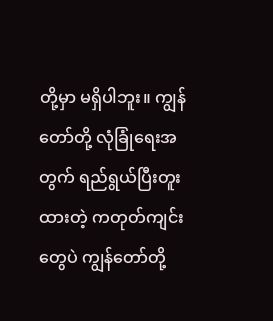တို့မှာ မရှိပါဘူး။ ကျွန်တော်တို့ လုံခြုံရေးအတွက် ရည်ရွယ်ပြီးတူးထားတဲ့ ကတုတ်ကျင်းတွေပဲ ကျွန်တော်တို့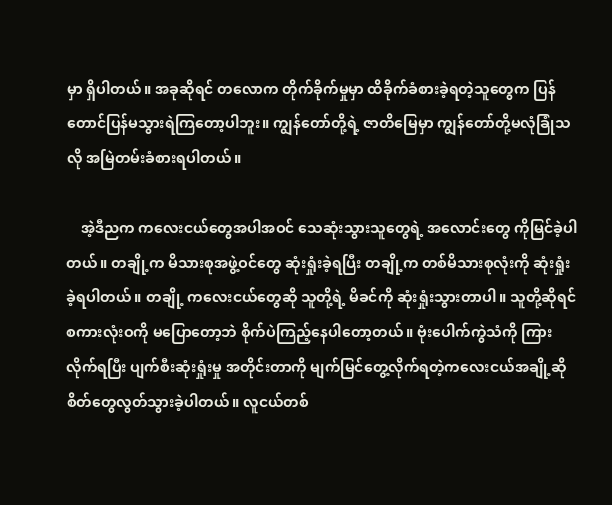မှာ ရှိပါတယ်။ အခုဆိုရင် တလောက တိုက်ခိုက်မှုမှာ ထိခိုက်ခံစားခဲ့ရတဲ့သူတွေက ပြန်တောင်ပြန်မသွားရဲကြတော့ပါဘူး။ ကျွန်တော်တို့ရဲ့ ဇာတိမြေမှာ ကျွန်တော်တို့မလုံခြုံသလို အမြဲတမ်းခံစားရပါတယ်။

    အဲ့ဒီညက ကလေးငယ်တွေအပါအဝင် သေဆုံးသွားသူတွေရဲ့ အလောင်းတွေ ကိုမြင်ခဲ့ပါတယ်။ တချို့က မိသားစုအဖွဲ့ဝင်တွေ ဆုံးရှုံးခဲ့ရပြီး တချို့က တစ်မိသားစုလုံးကို ဆုံးရှုံးခဲ့ရပါတယ်။ တချို့ ကလေးငယ်တွေဆို သူတို့ရဲ့ မိခင်ကို ဆုံးရှုံးသွားတာပါ။ သူတို့ဆိုရင် စကားလုံးဝကို မပြောတော့ဘဲ စိုက်ပဲကြည့်နေပါတော့တယ်။ ဗုံးပေါက်ကွဲသံကို ကြားလိုက်ရပြီး ပျက်စီးဆုံးရှုံးမှု အတိုင်းတာကို မျက်မြင်တွေ့လိုက်ရတဲ့ကလေးငယ်အချို့ဆို စိတ်တွေလွတ်သွားခဲ့ပါတယ်။ လူငယ်တစ်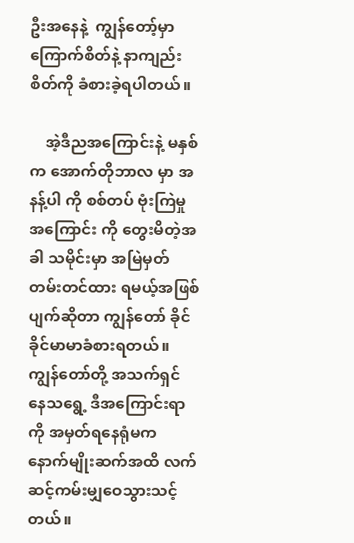ဦးအနေနဲ့  ကျွန်တော့်မှာ ကြောက်စိတ်နဲ့ နာကျည်းစိတ်ကို ခံစားခဲ့ရပါတယ်။

    အဲ့ဒီညအကြောင်းနဲ့ မနှစ်က အောက်တိုဘာလ မှာ အနန့်ပါ ကို စစ်တပ် ဗုံးကြဲမှု အကြောင်း ကို တွေးမိတဲ့အခါ သမိုင်းမှာ အမြဲမှတ်တမ်းတင်ထား ရမယ့်အဖြစ်ပျက်ဆိုတာ ကျွန်တော် ခိုင်ခိုင်မာမာခံစားရတယ်။ ကျွန်တော်တို့ အသက်ရှင် နေသရွေ့ ဒီအကြောင်းရာ ကို အမှတ်ရနေရုံမက နောက်မျိုးဆက်အထိ လက်ဆင့်ကမ်းမျှဝေသွားသင့်တယ်။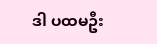ဒါ ပထမဦး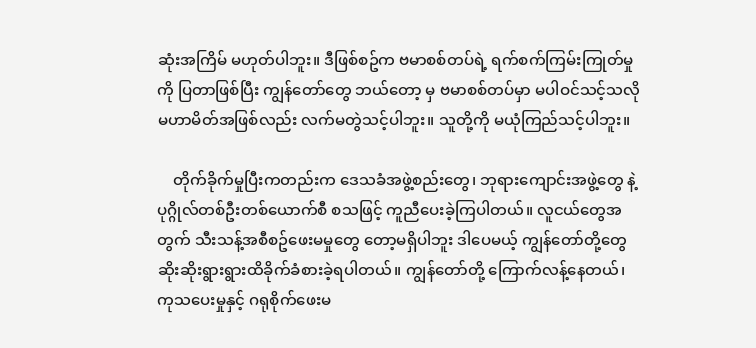ဆုံးအကြိမ် မဟုတ်ပါဘူး။ ဒီဖြစ်စဥ်က ဗမာစစ်တပ်ရဲ့ ရက်စက်ကြမ်းကြုတ်မှုကို ပြတာဖြစ်ပြီး ကျွန်တော်တွေ ဘယ်တော့ မှ ဗမာစစ်တပ်မှာ မပါဝင်သင့်သလို မဟာမိတ်အဖြစ်လည်း လက်မတွဲသင့်ပါဘူး။ သူတို့ကို မယုံကြည်သင့်ပါဘူး။

    တိုက်ခိုက်မှုပြီးကတည်းက ဒေသခံအဖွဲ့စည်းတွေ၊ ဘုရားကျောင်းအဖွဲ့တွေ နဲ့ ပုဂ္ဂိုလ်တစ်ဦးတစ်ယောက်စီ စသဖြင့် ကူညီပေးခဲ့ကြပါတယ်။ လူငယ်တွေအတွက် သီးသန့်အစီစဥ်ဖေးမမှုတွေ တော့မရှိပါဘူး ဒါပေမယ့် ကျွန်တော်တို့တွေ ဆိုးဆိုးရွားရွားထိခိုက်ခံစားခဲ့ရပါတယ်။ ကျွန်တော်တို့ ကြောက်လန့်နေတယ်၊ ကုသပေးမှုနှင့် ဂရုစိုက်ဖေးမ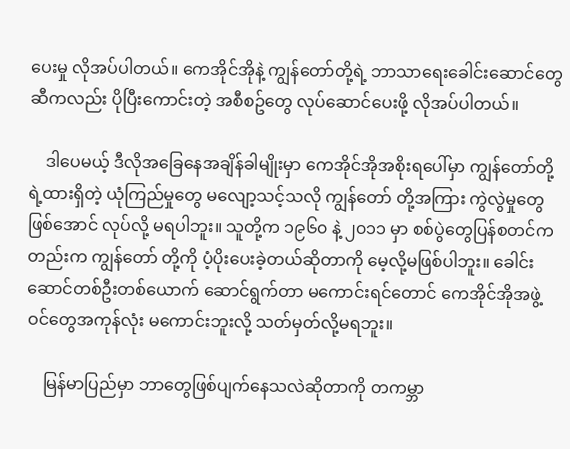ပေးမှု လိုအပ်ပါတယ်။ ကေအိုင်အိုနဲ့ ကျွန်တော်တို့ရဲ့ ဘာသာရေးခေါင်းဆောင်တွေဆီကလည်း ပိုပြီးကောင်းတဲ့ အစီစဥ်တွေ လုပ်ဆောင်ပေးဖို့ လိုအပ်ပါတယ်။

    ဒါပေမယ့် ဒီလိုအခြေနေအချိန်ခါမျိုးမှာ ကေအိုင်အိုအစိုးရပေါ်မှာ ကျွန်တော်တို့ ရဲ့ထားရှိတဲ့ ယုံကြည်မှုတွေ မလျော့သင့်သလို ကျွန်တော် တို့အကြား ကွဲလွဲမှုတွေ ဖြစ်အောင် လုပ်လို့ မရပါဘူး။ သူတို့က ၁၉၆၀ နဲ့ ၂၀၁၁ မှာ စစ်ပွဲတွေပြန်စတင်ကတည်းက ကျွန်တော် တို့ကို ပံ့ပိုးပေးခဲ့တယ်ဆိုတာကို မေ့လို့မဖြစ်ပါဘူး။ ခေါင်းဆောင်တစ်ဦးတစ်ယောက် ‌ဆောင်ရွက်တာ မကောင်းရင်တောင် ကေအိုင်အိုအဖွဲ့ဝင်တွေအကုန်လုံး မကောင်းဘူးလို့ သတ်မှတ်လို့မရဘူး။

    မြန်မာပြည်မှာ ဘာတွေဖြစ်ပျက်နေသလဲဆိုတာကို တကမ္ဘာ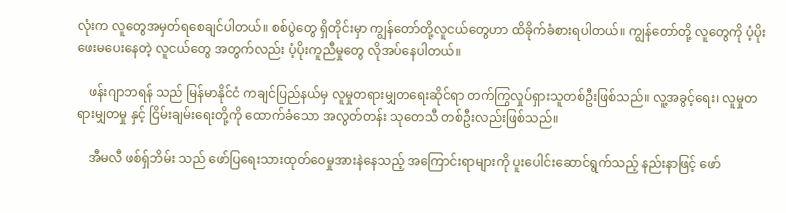လုံးက လူတွေအမှတ်ရစေချင်ပါတယ်။ စစ်ပွဲတွေ ရှိတိုင်းမှာ ကျွန်တော်တို့လူငယ်တွေဟာ ထိခိုက်ခံစားရပါတယ်။ ကျွန်တော်တို့ လူတွေကို ပံ့ပိုးဖေးမပေးနေတဲ့ လူငယ်တွေ အတွက်လည်း ပံ့ပိုးကူညီမှုတွေ လိုအပ်နေပါတယ်။

    ဖန်းဂျာဘရန် သည် မြန်မာနိုင်ငံ ကချင်ပြည်နယ်မှ လူမှုတရားမျှတရေးဆိုင်ရာ တက်ကြွလှုပ်ရှားသူတစ်ဦးဖြစ်သည်။ လူ့အခွင့်ရေး၊ လူမှုတရားမျှတမှု နှင့် ငြိမ်းချမ်းရေးတို့ကို ထောက်ခံသော အလွတ်တန်း သုတေသီ တစ်ဦးလည်းဖြစ်သည်။

    အီမလီ ဖစ်ရှ်ဘိမ်း သည် ဖော်ပြရေးသားထုတ်ဝေမှုအားနဲနေသည့် အကြောင်းရာများကို ပူး‌ပေါင်းဆောင်ရွက်သည့် နည်းနာဖြင့် ဖော်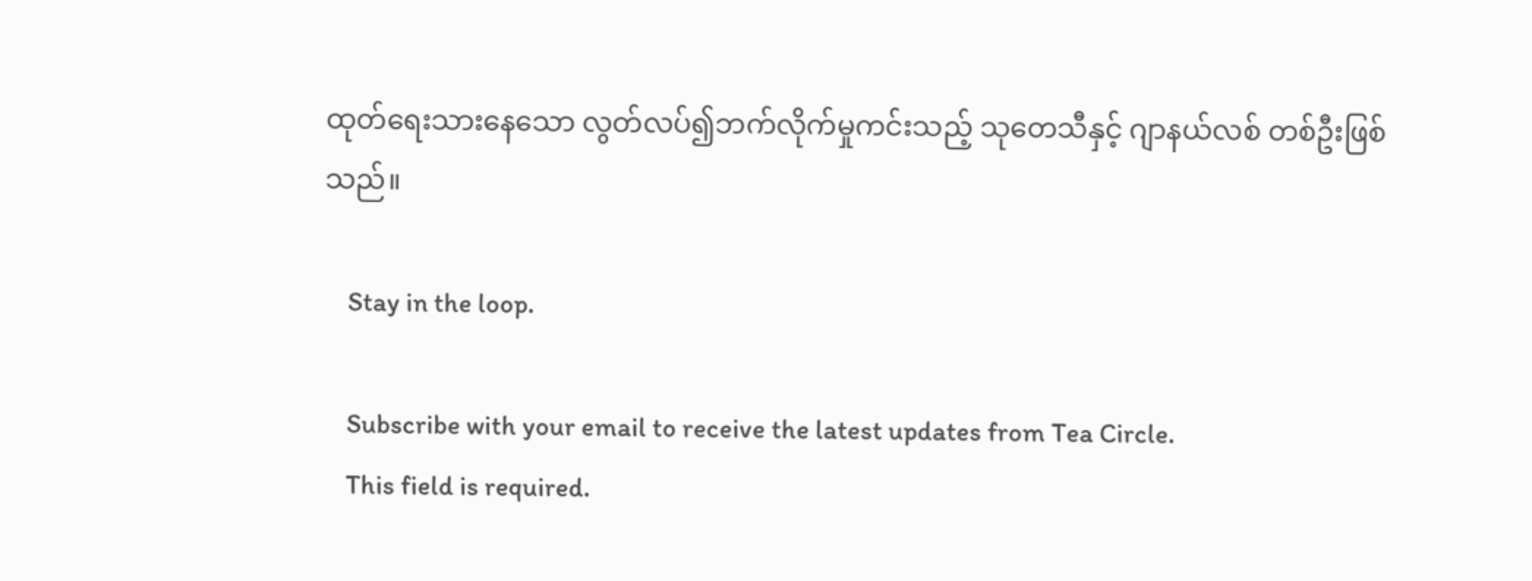ထုတ်ရေးသားနေသော လွတ်လပ်၍ဘက်လိုက်မှုကင်းသည့် သုတေသီနှင့် ဂျာနယ်လစ် တစ်ဦးဖြစ်သည်။

    Stay in the loop.

    Subscribe with your email to receive the latest updates from Tea Circle.
    This field is required.